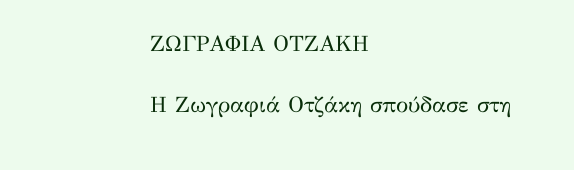ΖΩΓΡΑΦΙΑ ΟΤΖΑΚΗ

Η Ζωγραφιά Οτζάκη σπούδασε στη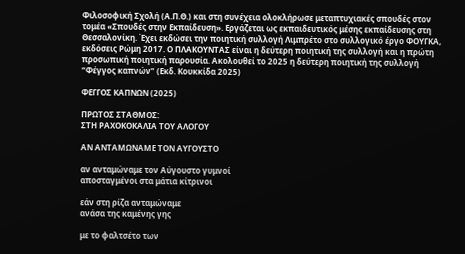Φιλοσοφική Σχολή (Α.Π.Θ.) και στη συνέχεια ολοκλήρωσε μεταπτυχιακές σπουδές στον τομέα «Σπουδές στην Εκπαίδευση». Εργάζεται ως εκπαιδευτικός μέσης εκπαίδευσης στη Θεσσαλονίκη. Έχει εκδώσει την ποιητική συλλογή Λιμπρέτο στο συλλογικό έργο ΦΟΥΓΚΑ, εκδόσεις Ρώμη 2017. Ο ΠΛΑΚΟΥΝΤΑΣ είναι η δεύτερη ποιητική της συλλογή και η πρώτη προσωπική ποιητική παρουσία. Ακολουθεί το 2025 η δεύτερη ποιητική της συλλογή “Φέγγος καπνών” (Εκδ. Κουκκίδα 2025)

ΦΕΓΓΟΣ ΚΑΠΝΩΝ (2025)

ΠΡΩΤΟΣ ΣΤΑΘΜΟΣ:
ΣΤΗ ΡΑΧΟΚΟΚΑΛΙΑ ΤΟΥ ΑΛΟΓΟΥ

ΑΝ ΑΝΤΑΜΩΝΑΜΕ ΤΟΝ ΑΥΓΟΥΣΤΟ

αν ανταμώναμε τον Αύγουστο γυμνοί
αποσταγμένοι στα μάτια κίτρινοι

εάν στη ρίζα ανταμώναμε
ανάσα της καμένης γης

με το φαλτσέτο των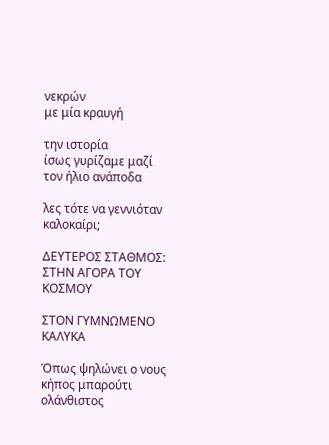νεκρών
με μία κραυγή

την ιστορία
ίσως γυρίζαμε μαζί
τον ήλιο ανάποδα

λες τότε να γεννιόταν καλοκαίρι;

ΔΕΥΤΕΡΟΣ ΣΤΑΘΜΟΣ:
ΣΤΗΝ ΑΓΟΡΑ ΤΟΥ ΚΟΣΜΟΥ

ΣΤΟΝ ΓΥΜΝΩΜΕΝΟ ΚΑΛΥΚΑ

Όπως ψηλώνει ο νους
κήπος μπαρούτι ολάνθιστος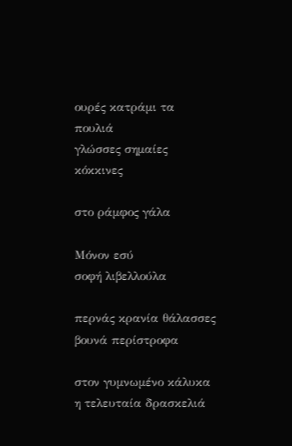ουρές κατράμι τα πουλιά
γλώσσες σημαίες κόκκινες

στο ράμφος γάλα

Μόνον εσύ
σοφή λιβελλούλα

περνάς κρανία θάλασσες
βουνά περίστροφα

στον γυμνωμένο κάλυκα η τελευταία δρασκελιά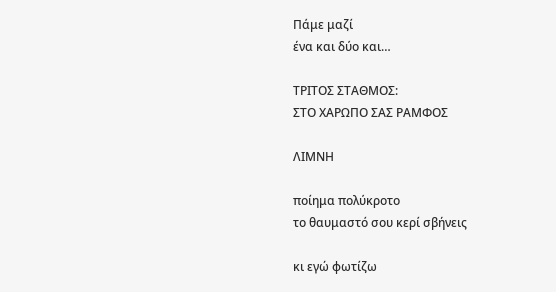Πάμε μαζί
ένα και δύο και…

ΤΡΙΤΟΣ ΣΤΑΘΜΟΣ:
ΣΤΟ ΧΑΡΩΠΟ ΣΑΣ ΡΑΜΦΟΣ

ΛΙΜΝΗ

ποίημα πολύκροτο
το θαυμαστό σου κερί σβήνεις

κι εγώ φωτίζω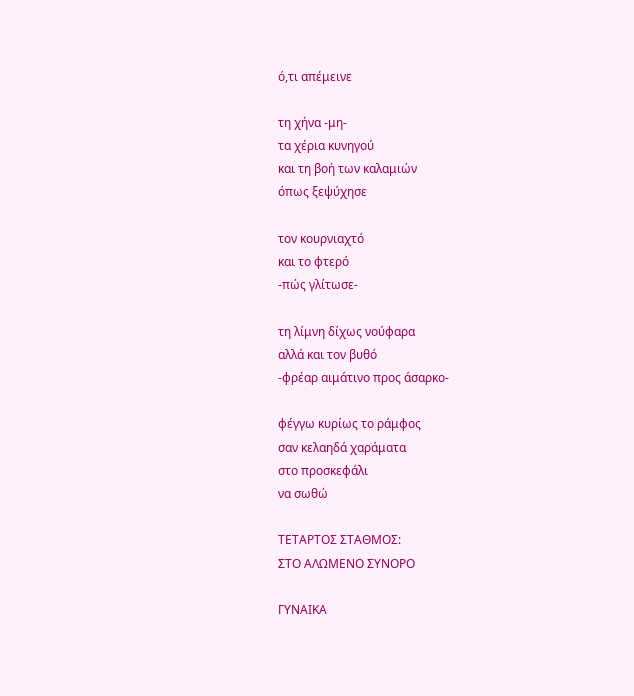ό,τι απέμεινε

τη χήνα -μη-
τα χέρια κυνηγού
και τη βοή των καλαμιών
όπως ξεψύχησε

τον κουρνιαχτό
και το φτερό
-πώς γλίτωσε-

τη λίμνη δίχως νούφαρα
αλλά και τον βυθό
-φρέαρ αιμάτινο προς άσαρκο-

φέγγω κυρίως το ράμφος
σαν κελαηδά χαράματα
στο προσκεφάλι
να σωθώ

ΤΕΤΑΡΤΟΣ ΣΤΑΘΜΟΣ:
ΣΤΟ ΑΛΩΜΕΝΟ ΣΥΝΟΡΟ

ΓΥΝΑΙΚΑ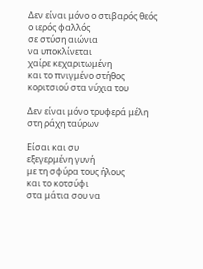Δεν είναι μόνο ο στιβαρός θεός
ο ιερός φαλλός
σε στύση αιώνια
να υποκλίνεται
χαίρε κεχαριτωμένη
και το πνιγμένο στήθος
κοριτσιού στα νύχια του

Δεν είναι μόνο τρυφερά μέλη
στη ράχη ταύρων

Είσαι και συ
εξεγερμένη γυνή
με τη σφύρα τους ήλους
και το κοτσύφι
στα μάτια σου να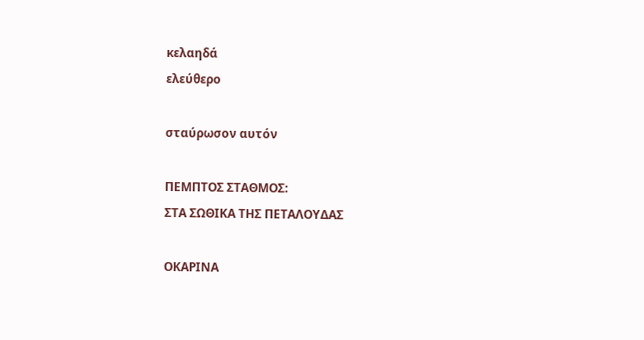κελαηδά
ελεύθερο

σταύρωσον αυτόν

ΠΕΜΠΤΟΣ ΣΤΑΘΜΟΣ:
ΣΤΑ ΣΩΘΙΚΑ ΤΗΣ ΠΕΤΑΛΟΥΔΑΣ

ΟΚΑΡΙΝΑ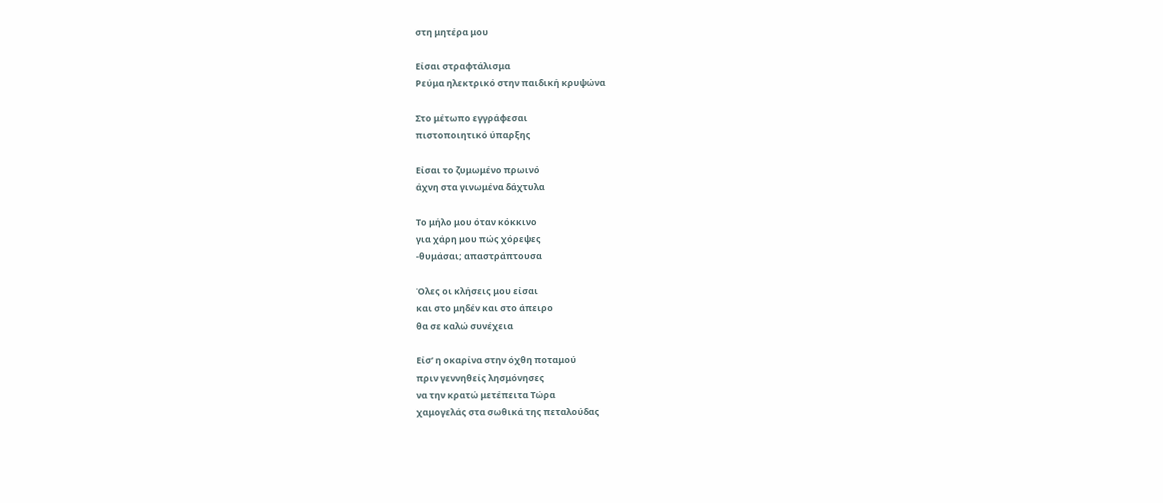στη μητέρα μου

Είσαι στραφτάλισμα
Ρεύμα ηλεκτρικό στην παιδική κρυψώνα

Στο μέτωπο εγγράφεσαι
πιστοποιητικό ύπαρξης

Είσαι το ζυμωμένο πρωινό
άχνη στα γινωμένα δάχτυλα

Το μήλο μου όταν κόκκινο
για χάρη μου πώς χόρεψες
-θυμάσαι; απαστράπτουσα

Όλες οι κλήσεις μου είσαι
και στο μηδέν και στο άπειρο
θα σε καλώ συνέχεια

Είσ’ η οκαρίνα στην όχθη ποταμού
πριν γεννηθείς λησμόνησες
να την κρατώ μετέπειτα Τώρα
χαμογελάς στα σωθικά της πεταλούδας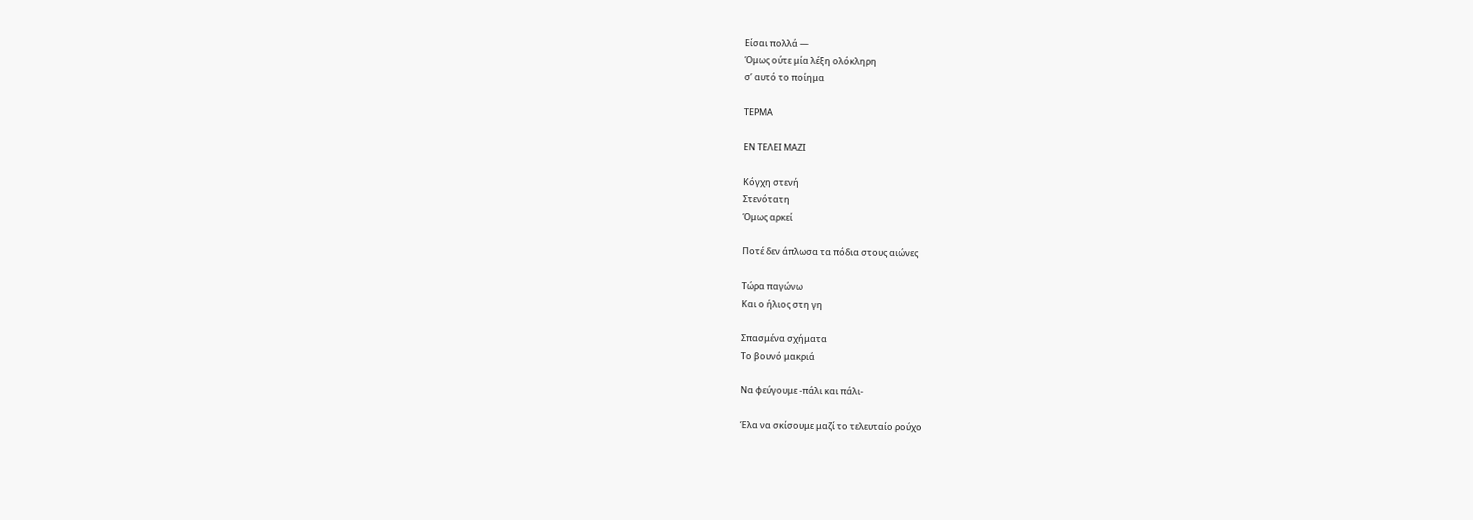Είσαι πολλά —
Όμως ούτε μία λέξη ολόκληρη
σ’ αυτό το ποίημα

ΤΕΡΜΑ

ΕΝ ΤΕΛΕΙ ΜΑΖΙ

Κόγχη στενή
Στενότατη
Όμως αρκεί

Ποτέ δεν άπλωσα τα πόδια στους αιώνες

Τώρα παγώνω
Και ο ήλιος στη γη

Σπασμένα σχήματα
Το βουνό μακριά

Να φεύγουμε -πάλι και πάλι-

Έλα να σκίσουμε μαζί το τελευταίο ρούχο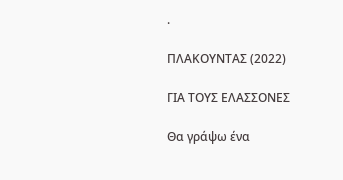.

ΠΛΑΚΟΥΝΤΑΣ (2022)

ΓΙΑ ΤΟΥΣ ΕΛΑΣΣΟΝΕΣ

Θα γράψω ένα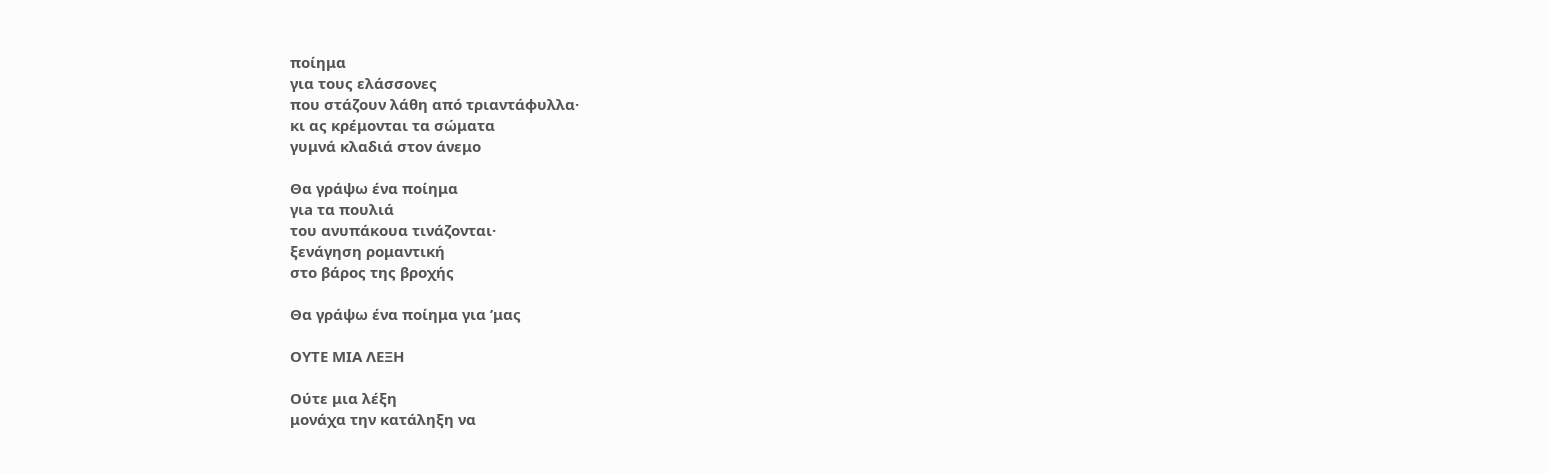ποίημα
για τους ελάσσονες
που στάζουν λάθη από τριαντάφυλλα·
κι ας κρέμονται τα σώματα
γυμνά κλαδιά στον άνεμο

Θα γράψω ένα ποίημα
γιa τα πουλιά
του ανυπάκουα τινάζονται·
ξενάγηση ρομαντική
στο βάρος της βροχής

Θα γράψω ένα ποίημα για ’μας

ΟΥΤΕ ΜΙΑ ΛΕΞΗ

Ούτε μια λέξη
μονάχα την κατάληξη να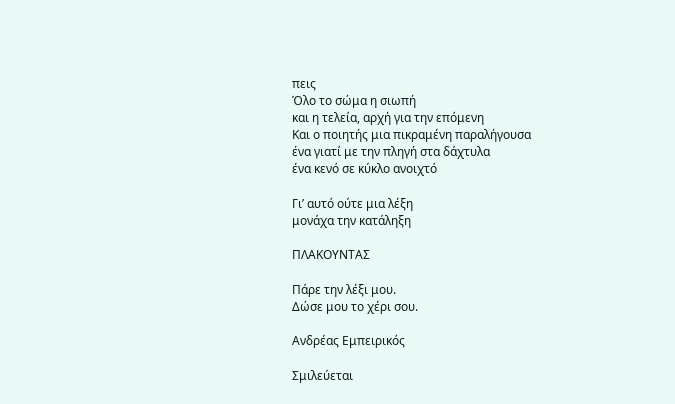πεις
Όλο το σώμα η σιωπή
και η τελεία, αρχή για την επόμενη
Και ο ποιητής μια πικραμένη παραλήγουσα
ένα γιατί με την πληγή στα δάχτυλα
ένα κενό σε κύκλο ανοιχτό

Γι’ αυτό ούτε μια λέξη
μονάχα την κατάληξη

ΠΛΑΚΟΥΝΤΑΣ

Πάρε την λέξι μου.
Δώσε μου το χέρι σου.

Ανδρέας Εμπειρικός

Σμιλεύεται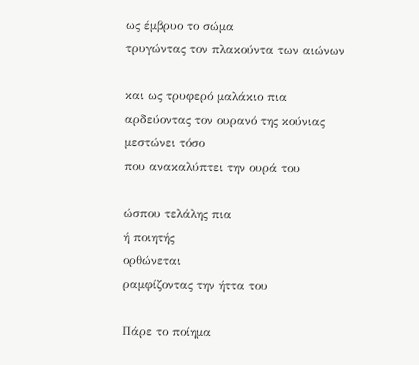ως έμβρυο το σώμα
τρυγώντας τον πλακούντα των αιώνων

και ως τρυφερό μαλάκιο πια
αρδεύοντας τον ουρανό της κούνιας
μεστώνει τόσο
που ανακαλύπτει την ουρά του

ώσπου τελάλης πια
ή ποιητής
ορθώνεται
ραμφίζοντας την ήττα του

Πάρε το ποίημα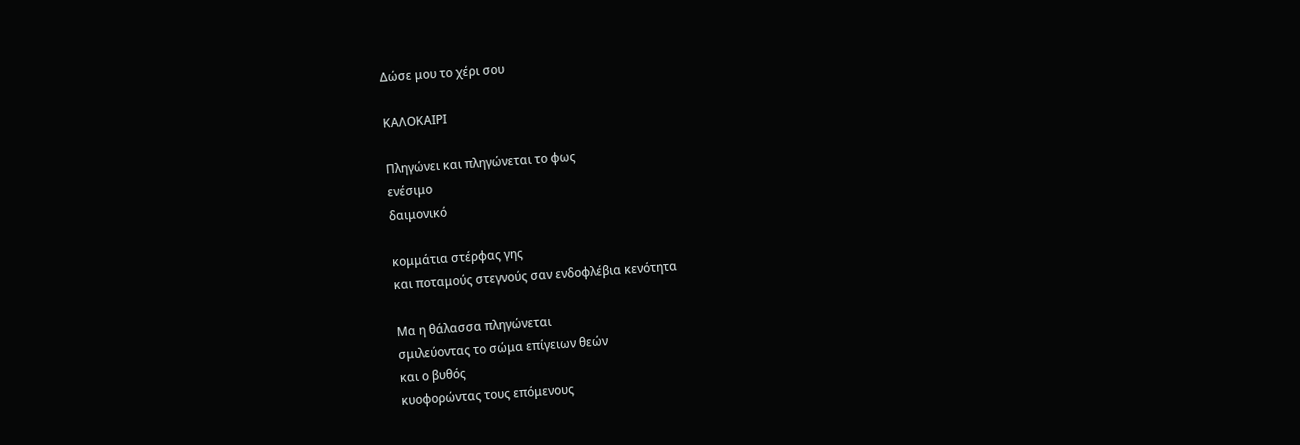Δώσε μου το χέρι σου

ΚΑΛΟΚΑΙΡΙ

Πληγώνει και πληγώνεται το φως
ενέσιμο
δαιμονικό

κομμάτια στέρφας γης
και ποταμούς στεγνούς σαν ενδοφλέβια κενότητα

Μα η θάλασσα πληγώνεται
σμιλεύοντας το σώμα επίγειων θεών
και ο βυθός
κυοφορώντας τους επόμενους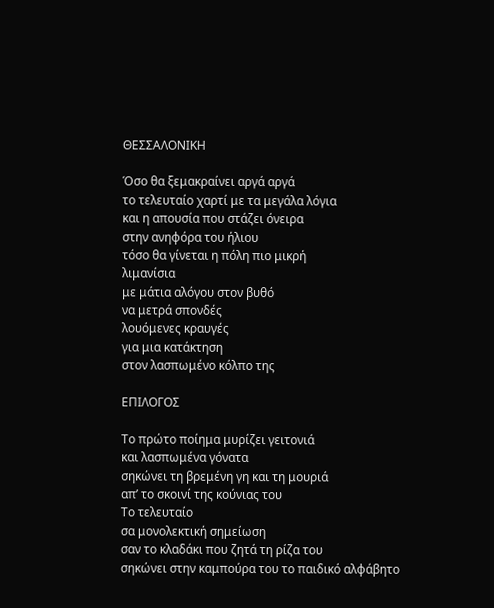ΘΕΣΣΑΛΟΝΙΚΗ

Όσο θα ξεμακραίνει αργά αργά
το τελευταίο χαρτί με τα μεγάλα λόγια
και η απουσία που στάζει όνειρα
στην ανηφόρα του ήλιου
τόσο θα γίνεται η πόλη πιο μικρή
λιμανίσια
με μάτια αλόγου στον βυθό
να μετρά σπονδές
λουόμενες κραυγές
για μια κατάκτηση
στον λασπωμένο κόλπο της

ΕΠΙΛΟΓΟΣ

Το πρώτο ποίημα μυρίζει γειτονιά
και λασπωμένα γόνατα
σηκώνει τη βρεμένη γη και τη μουριά
απ’ το σκοινί της κούνιας του
Το τελευταίο
σα μονολεκτική σημείωση
σαν το κλαδάκι που ζητά τη ρίζα του
σηκώνει στην καμπούρα του το παιδικό αλφάβητο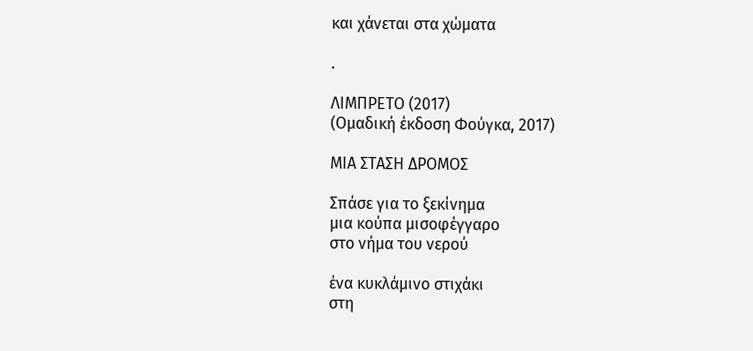και χάνεται στα χώματα

.

ΛΙΜΠΡΕΤΟ (2017)
(Ομαδική έκδοση Φούγκα, 2017)

ΜΙΑ ΣΤΑΣΗ ΔΡΟΜΟΣ

Σπάσε για το ξεκίνημα
μια κούπα μισοφέγγαρο
στο νήμα του νερού

ένα κυκλάμινο στιχάκι
στη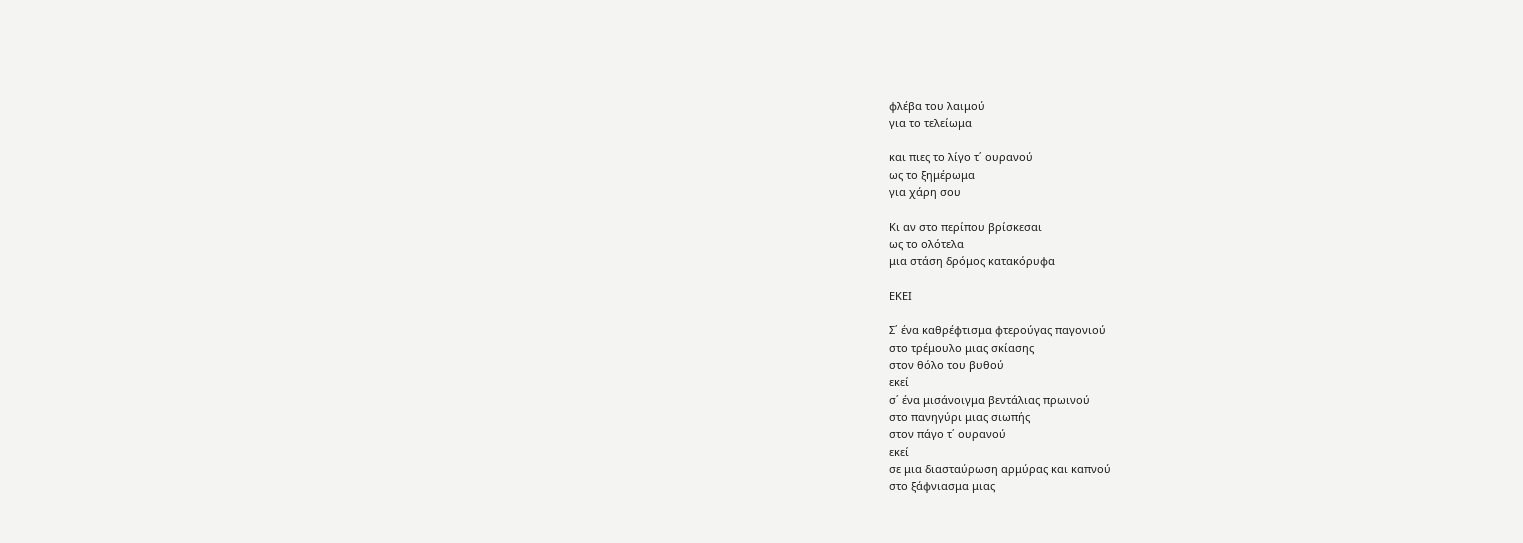φλέβα του λαιμού
για το τελείωμα

και πιες το λίγο τ΄ ουρανού
ως το ξημέρωμα
για χάρη σου

Κι αν στο περίπου βρίσκεσαι
ως το ολότελα
μια στάση δρόμος κατακόρυφα

ΕΚΕΙ

Σ΄ ένα καθρέφτισμα φτερούγας παγονιού
στο τρέμουλο μιας σκίασης
στον θόλο του βυθού
εκεί
σ΄ ένα μισάνοιγμα βεντάλιας πρωινού
στο πανηγύρι μιας σιωπής
στον πάγο τ΄ ουρανού
εκεί
σε μια διασταύρωση αρμύρας και καπνού
στο ξάφνιασμα μιας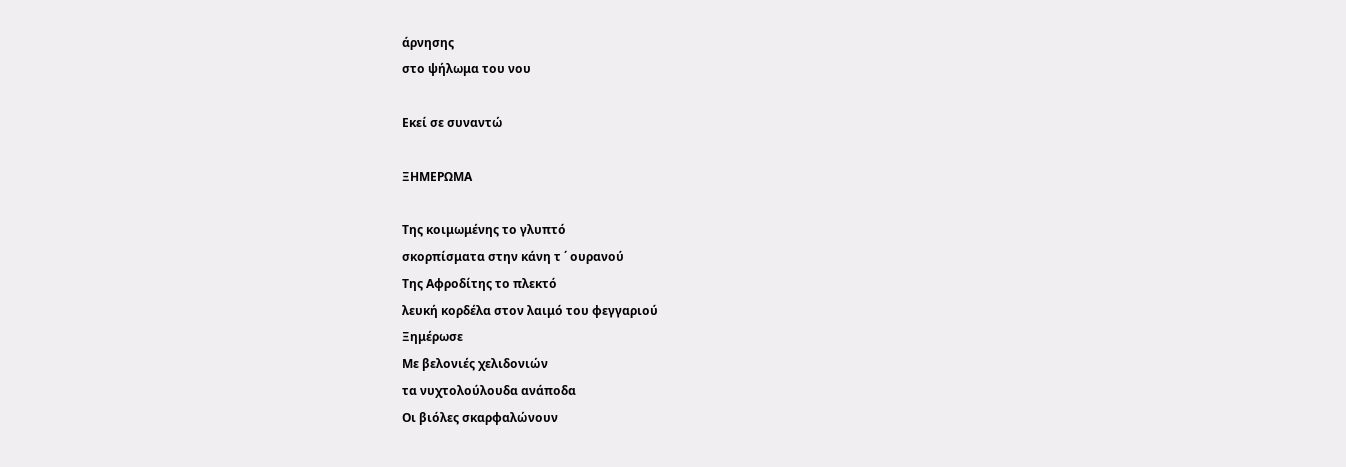άρνησης
στο ψήλωμα του νου

Εκεί σε συναντώ

ΞΗΜΕΡΩΜΑ

Της κοιμωμένης το γλυπτό
σκορπίσματα στην κάνη τ ΄ ουρανού
Της Αφροδίτης το πλεκτό
λευκή κορδέλα στον λαιμό του φεγγαριού
Ξημέρωσε
Με βελονιές χελιδονιών
τα νυχτολούλουδα ανάποδα
Οι βιόλες σκαρφαλώνουν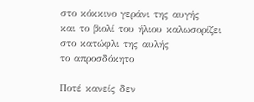στο κόκκινο γεράνι της αυγής
και το βιολί του ήλιου καλωσορίζει
στο κατώφλι της αυλής
το απροσδόκητο

Ποτέ κανείς δεν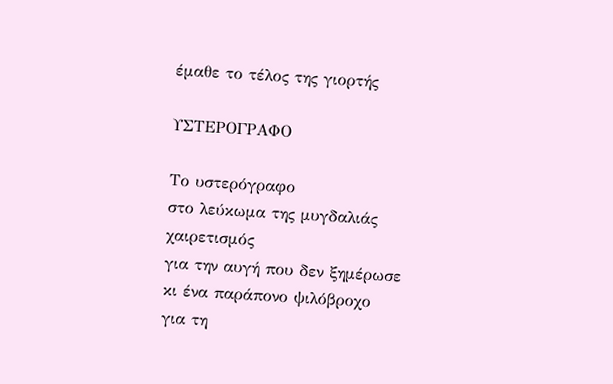έμαθε το τέλος της γιορτής

ΥΣΤΕΡΟΓΡΑΦΟ

Το υστερόγραφο
στο λεύκωμα της μυγδαλιάς
χαιρετισμός
για την αυγή που δεν ξημέρωσε
κι ένα παράπονο ψιλόβροχο
για τη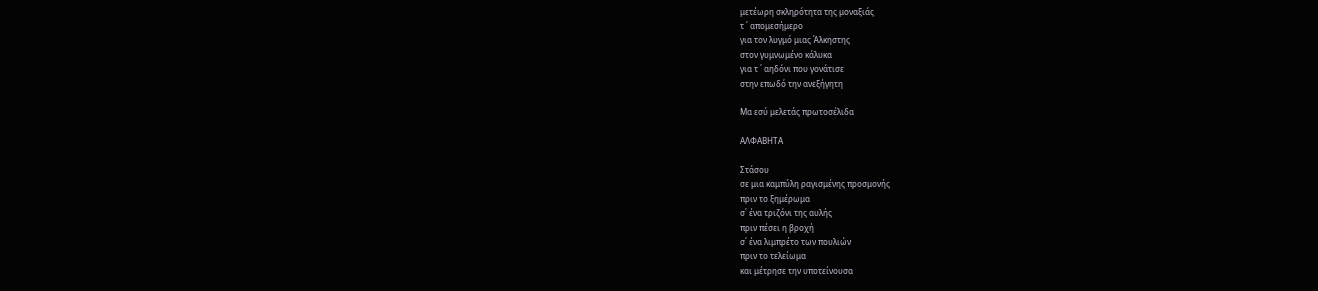μετέωρη σκληρότητα της μοναξιάς
τ ΄ απομεσήμερο
για τον λυγμό μιας Άλκηστης
στον γυμνωμένο κάλυκα
για τ ΄ αηδόνι που γονάτισε
στην επωδό την ανεξήγητη

Μα εσύ μελετάς πρωτοσέλιδα

ΑΛΦΑΒΗΤΑ

Στάσου
σε μια καμπύλη ραγισμένης προσμονής
πριν το ξημέρωμα
σ΄ ένα τριζόνι της αυλής
πριν πέσει η βροχή
σ΄ ένα λιμπρέτο των πουλιών
πριν το τελείωμα
και μέτρησε την υποτείνουσα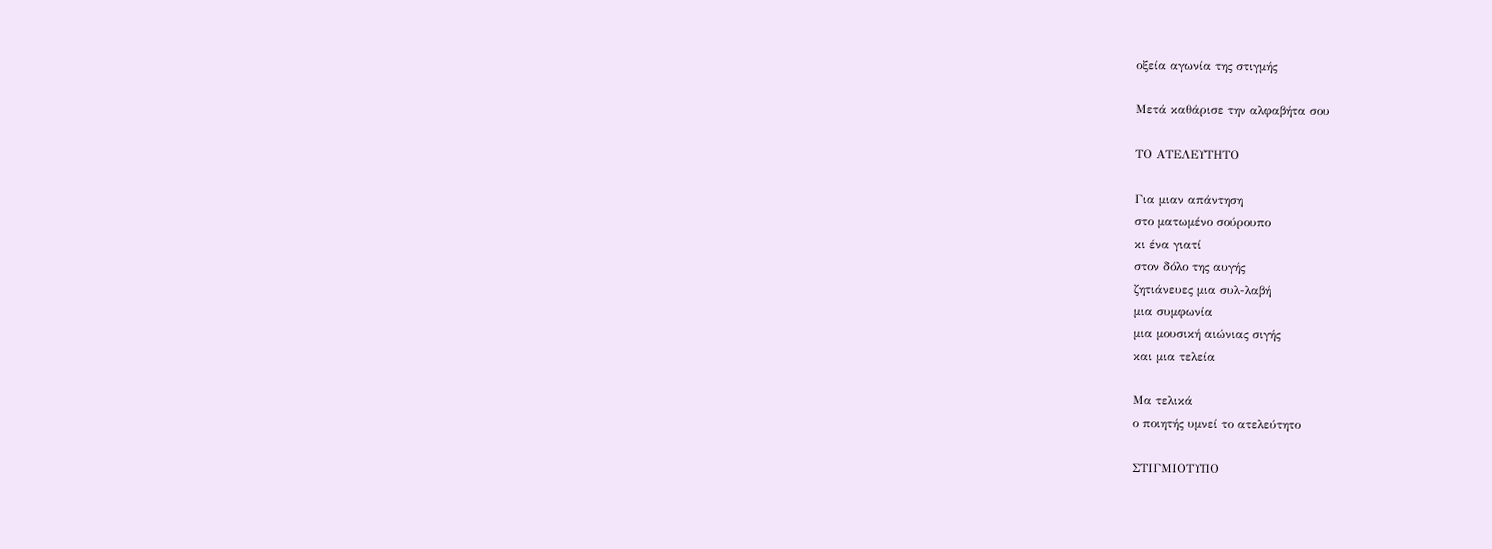οξεία αγωνία της στιγμής

Μετά καθάρισε την αλφαβήτα σου

ΤΟ ΑΤΕΛΕΥΤΗΤΟ

Για μιαν απάντηση
στο ματωμένο σούρουπο
κι ένα γιατί
στον δόλο της αυγής
ζητιάνευες μια συλ-λαβή
μια συμφωνία
μια μουσική αιώνιας σιγής
και μια τελεία

Μα τελικά
ο ποιητής υμνεί το ατελεύτητο

ΣΤΙΓΜΙΟΤΥΠΟ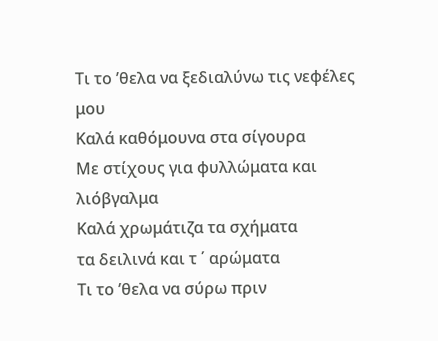Τι το ’θελα να ξεδιαλύνω τις νεφέλες μου
Καλά καθόμουνα στα σίγουρα
Με στίχους για φυλλώματα και λιόβγαλμα
Καλά χρωμάτιζα τα σχήματα
τα δειλινά και τ ΄ αρώματα
Τι το ’θελα να σύρω πριν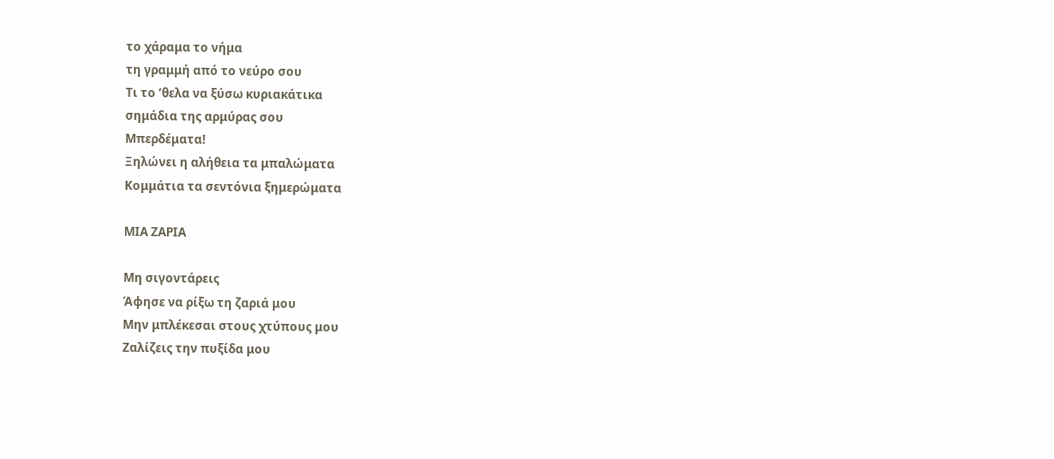το χάραμα το νήμα
τη γραμμή από το νεύρο σου
Τι το ’θελα να ξύσω κυριακάτικα
σημάδια της αρμύρας σου
Μπερδέματα!
Ξηλώνει η αλήθεια τα μπαλώματα
Κομμάτια τα σεντόνια ξημερώματα

ΜΙΑ ΖΑΡΙΑ

Μη σιγοντάρεις
Άφησε να ρίξω τη ζαριά μου
Μην μπλέκεσαι στους χτύπους μου
Ζαλίζεις την πυξίδα μου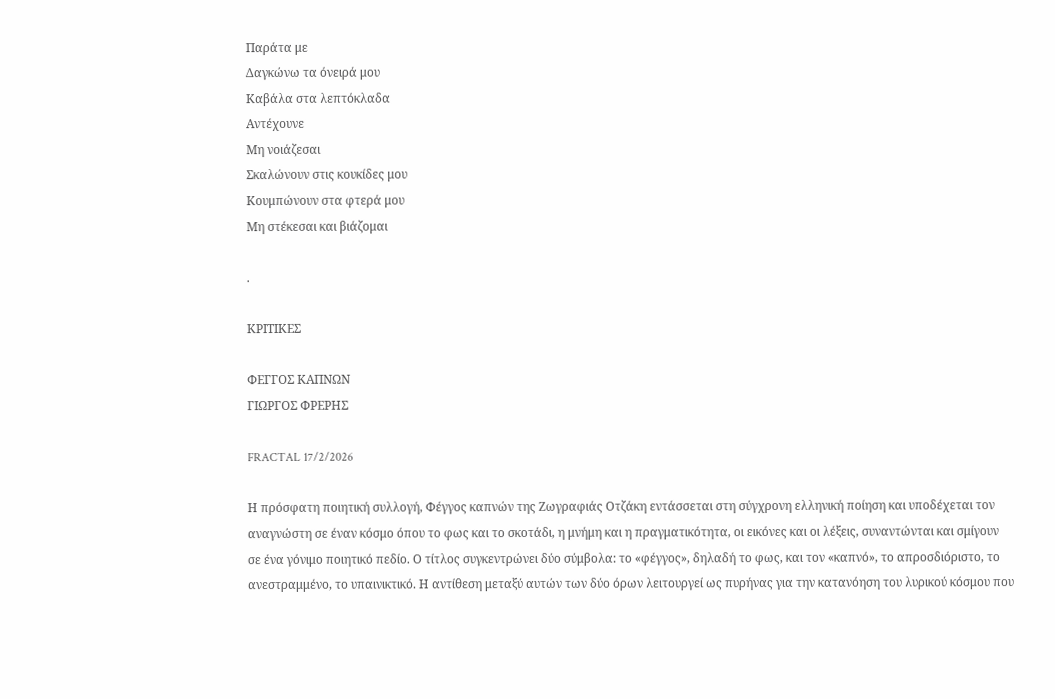Παράτα με
Δαγκώνω τα όνειρά μου
Καβάλα στα λεπτόκλαδα
Αντέχουνε
Μη νοιάζεσαι
Σκαλώνουν στις κουκίδες μου
Κουμπώνουν στα φτερά μου
Μη στέκεσαι και βιάζομαι

.

ΚΡΙΤΙΚΕΣ

ΦΕΓΓΟΣ ΚΑΠΝΩΝ
ΓΙΩΡΓΟΣ ΦΡΕΡΗΣ

FRACTAL 17/2/2026

Η πρόσφατη ποιητική συλλογή, Φέγγος καπνών της Ζωγραφιάς Οτζάκη εντάσσεται στη σύγχρονη ελληνική ποίηση και υποδέχεται τον αναγνώστη σε έναν κόσμο όπου το φως και το σκοτάδι, η μνήμη και η πραγματικότητα, οι εικόνες και οι λέξεις, συναντώνται και σμίγουν σε ένα γόνιμο ποιητικό πεδίο. Ο τίτλος συγκεντρώνει δύο σύμβολα: το «φέγγος», δηλαδή το φως, και τον «καπνό», το απροσδιόριστο, το ανεστραμμένο, το υπαινικτικό. Η αντίθεση μεταξύ αυτών των δύο όρων λειτουργεί ως πυρήνας για την κατανόηση του λυρικού κόσμου που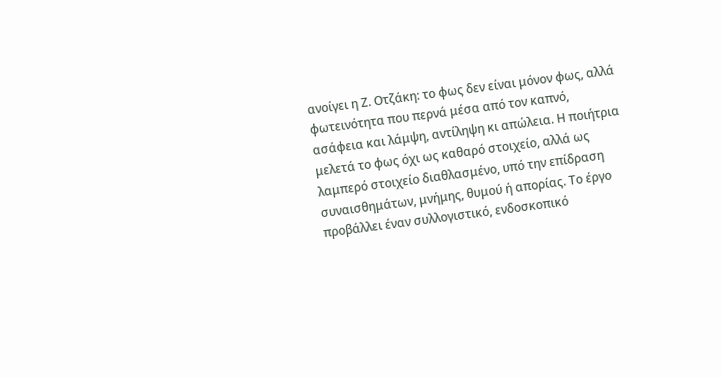ανοίγει η Ζ. Οτζάκη: το φως δεν είναι μόνον φως, αλλά φωτεινότητα που περνά μέσα από τον καπνό, ασάφεια και λάμψη, αντίληψη κι απώλεια. Η ποιήτρια μελετά το φως όχι ως καθαρό στοιχείο, αλλά ως λαμπερό στοιχείο διαθλασμένο, υπό την επίδραση συναισθημάτων, μνήμης, θυμού ή απορίας. Το έργο προβάλλει έναν συλλογιστικό, ενδοσκοπικό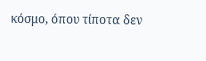κόσμο, όπου τίποτα δεν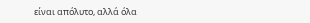είναι απόλυτο, αλλά όλα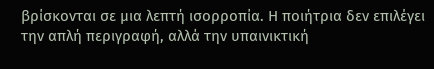βρίσκονται σε μια λεπτή ισορροπία. Η ποιήτρια δεν επιλέγει την απλή περιγραφή, αλλά την υπαινικτική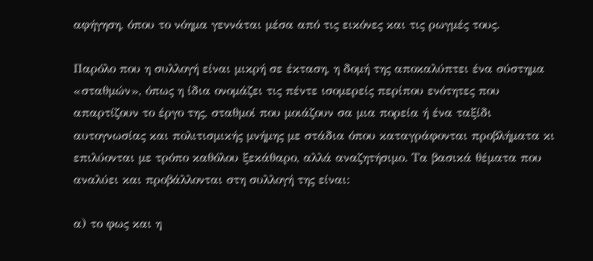αφήγηση, όπου το νόημα γεννάται μέσα από τις εικόνες και τις ρωγμές τους.

Παρόλο που η συλλογή είναι μικρή σε έκταση, η δομή της αποκαλύπτει ένα σύστημα «σταθμών», όπως η ίδια ονομάζει τις πέντε ισομερείς περίπου ενότητες που απαρτίζουν το έργο της, σταθμοί που μοιάζουν σα μια πορεία ή ένα ταξίδι αυτογνωσίας και πολιτισμικής μνήμης με στάδια όπου καταγράφονται προβλήματα κι επιλύονται με τρόπο καθόλου ξεκάθαρο, αλλά αναζητήσιμο. Τα βασικά θέματα που αναλύει και προβάλλονται στη συλλογή της είναι:

α) το φως και η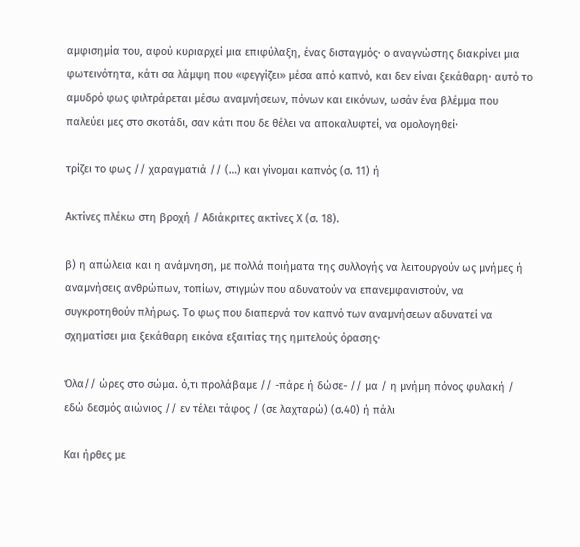αμφισημία του, αφού κυριαρχεί μια επιφύλαξη, ένας δισταγμός· ο αναγνώστης διακρίνει μια φωτεινότητα, κάτι σα λάμψη που «φεγγίζει» μέσα από καπνό, και δεν είναι ξεκάθαρη· αυτό το αμυδρό φως φιλτράρεται μέσω αναμνήσεων, πόνων και εικόνων, ωσάν ένα βλέμμα που παλεύει μες στο σκοτάδι, σαν κάτι που δε θέλει να αποκαλυφτεί, να ομολογηθεί·

τρίζει το φως // χαραγματιά // (…) και γίνομαι καπνός (σ. 11) ή

Ακτίνες πλέκω στη βροχή / Αδιάκριτες ακτίνες Χ (σ. 18).

β) η απώλεια και η ανάμνηση, με πολλά ποιήματα της συλλογής να λειτουργούν ως μνήμες ή αναμνήσεις ανθρώπων, τοπίων, στιγμών που αδυνατούν να επανεμφανιστούν, να συγκροτηθούν πλήρως. Το φως που διαπερνά τον καπνό των αναμνήσεων αδυνατεί να σχηματίσει μια ξεκάθαρη εικόνα εξαιτίας της ημιτελούς όρασης·

Όλα// ώρες στο σώμα. ό,τι προλάβαμε // -πάρε ή δώσε- // μα / η μνήμη πόνος φυλακή / εδώ δεσμός αιώνιος // εν τέλει τάφος / (σε λαχταρώ) (σ.40) ή πάλι

Και ήρθες με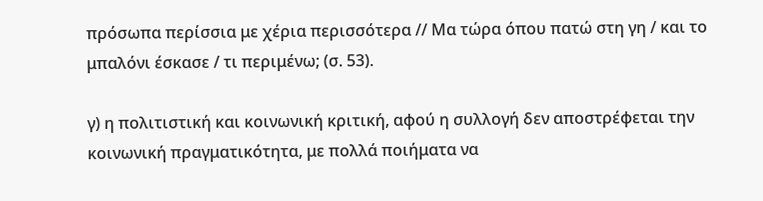πρόσωπα περίσσια με χέρια περισσότερα // Μα τώρα όπου πατώ στη γη / και το μπαλόνι έσκασε / τι περιμένω; (σ. 53).

γ) η πολιτιστική και κοινωνική κριτική, αφού η συλλογή δεν αποστρέφεται την κοινωνική πραγματικότητα, με πολλά ποιήματα να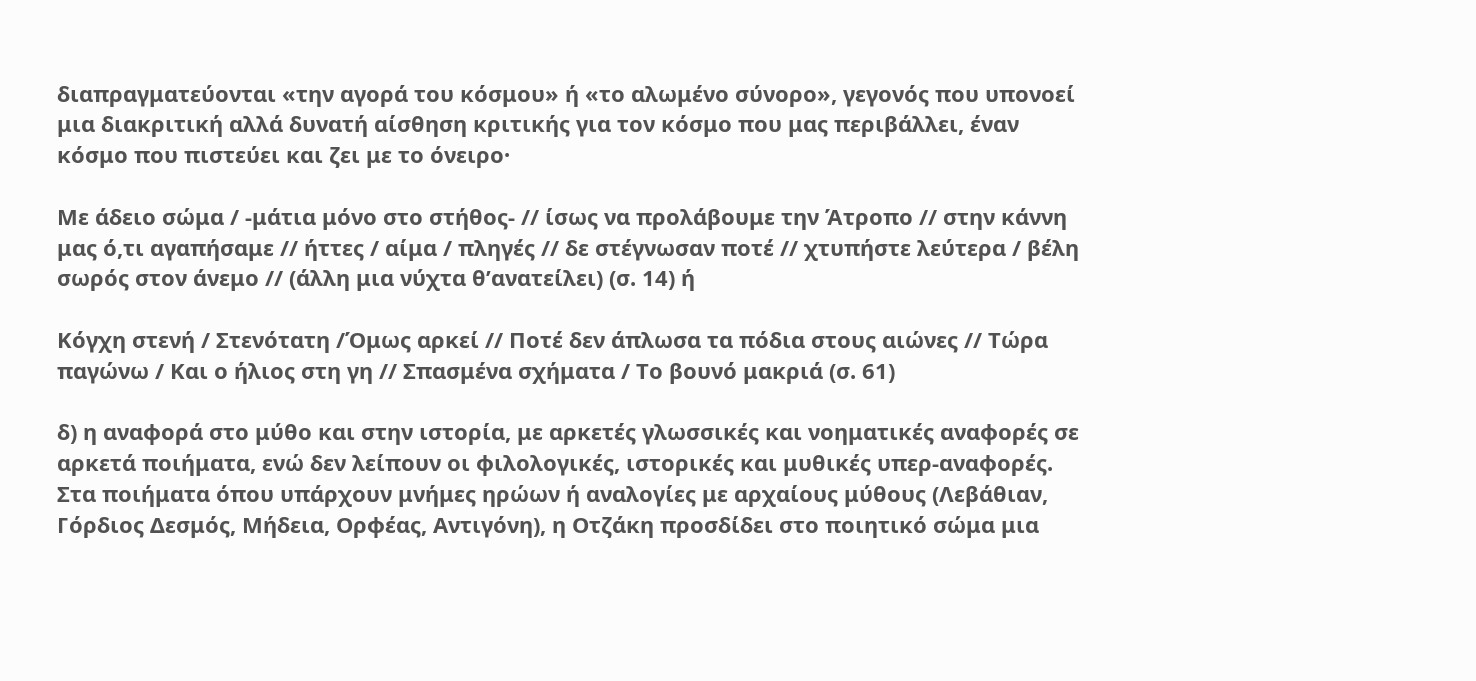διαπραγματεύονται «την αγορά του κόσμου» ή «το αλωμένο σύνορο», γεγονός που υπονοεί μια διακριτική αλλά δυνατή αίσθηση κριτικής για τον κόσμο που μας περιβάλλει, έναν κόσμο που πιστεύει και ζει με το όνειρο·

Με άδειο σώμα / -μάτια μόνο στο στήθος- // ίσως να προλάβουμε την Άτροπο // στην κάννη μας ό,τι αγαπήσαμε // ήττες / αίμα / πληγές // δε στέγνωσαν ποτέ // χτυπήστε λεύτερα / βέλη σωρός στον άνεμο // (άλλη μια νύχτα θ’ανατείλει) (σ. 14) ή

Κόγχη στενή / Στενότατη /Όμως αρκεί // Ποτέ δεν άπλωσα τα πόδια στους αιώνες // Τώρα παγώνω / Και ο ήλιος στη γη // Σπασμένα σχήματα / Το βουνό μακριά (σ. 61)

δ) η αναφορά στο μύθο και στην ιστορία, με αρκετές γλωσσικές και νοηματικές αναφορές σε αρκετά ποιήματα, ενώ δεν λείπουν οι φιλολογικές, ιστορικές και μυθικές υπερ-αναφορές. Στα ποιήματα όπου υπάρχουν μνήμες ηρώων ή αναλογίες με αρχαίους μύθους (Λεβάθιαν, Γόρδιος Δεσμός, Μήδεια, Ορφέας, Αντιγόνη), η Οτζάκη προσδίδει στο ποιητικό σώμα μια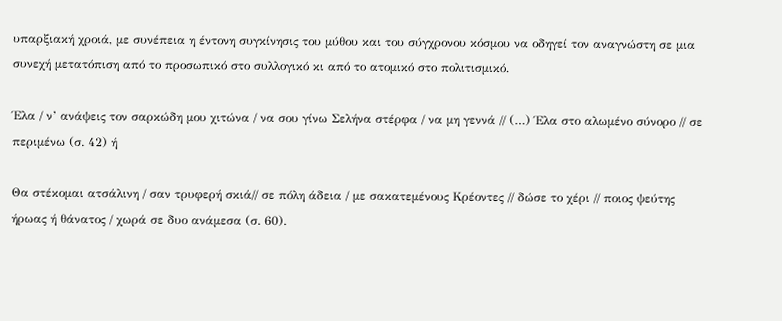υπαρξιακή χροιά, με συνέπεια η έντονη συγκίνησις του μύθου και του σύγχρονου κόσμου να οδηγεί τον αναγνώστη σε μια συνεχή μετατόπιση από το προσωπικό στο συλλογικό κι από το ατομικό στο πολιτισμικό.

Έλα / ν’ ανάψεις τον σαρκώδη μου χιτώνα / να σου γίνω Σελήνα στέρφα / να μη γεννά // (…) Έλα στο αλωμένο σύνορο // σε περιμένω (σ. 42) ή

Θα στέκομαι ατσάλινη / σαν τρυφερή σκιά// σε πόλη άδεια / με σακατεμένους Κρέοντες // δώσε το χέρι // ποιος ψεύτης ήρωας ή θάνατος / χωρά σε δυο ανάμεσα (σ. 60).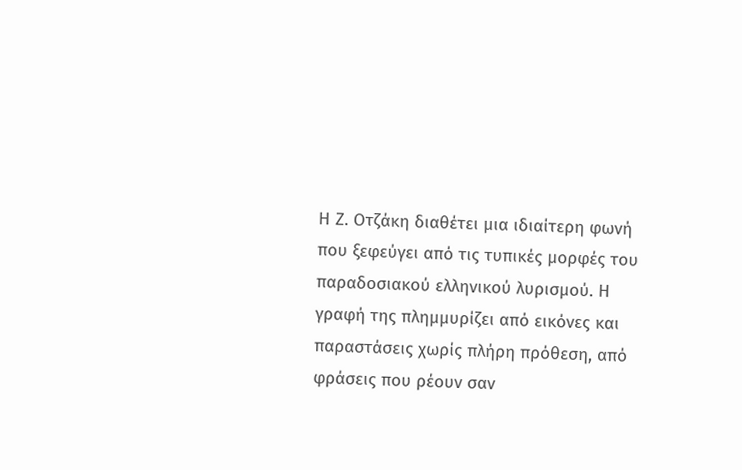Η Ζ. Οτζάκη διαθέτει μια ιδιαίτερη φωνή που ξεφεύγει από τις τυπικές μορφές του παραδοσιακού ελληνικού λυρισμού. Η γραφή της πλημμυρίζει από εικόνες και παραστάσεις χωρίς πλήρη πρόθεση, από φράσεις που ρέουν σαν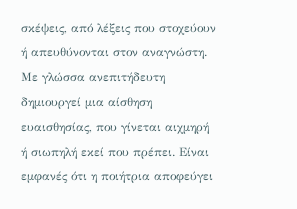σκέψεις, από λέξεις που στοχεύουν ή απευθύνονται στον αναγνώστη. Με γλώσσα ανεπιτήδευτη δημιουργεί μια αίσθηση ευαισθησίας, που γίνεται αιχμηρή ή σιωπηλή εκεί που πρέπει. Είναι εμφανές ότι η ποιήτρια αποφεύγει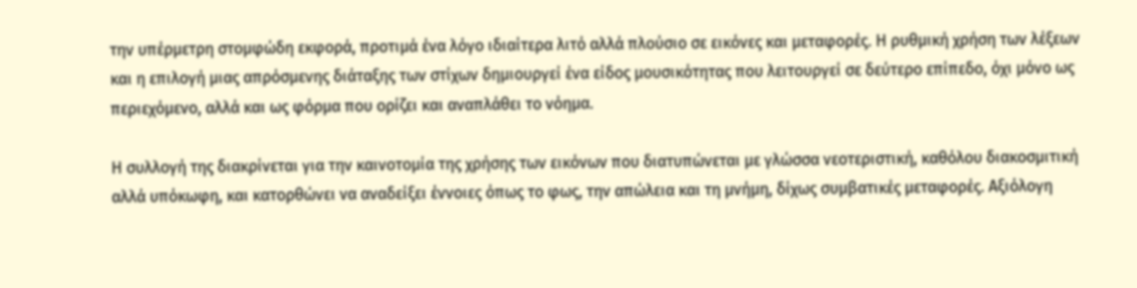την υπέρμετρη στομφώδη εκφορά, προτιμά ένα λόγο ιδιαίτερα λιτό αλλά πλούσιο σε εικόνες και μεταφορές. Η ρυθμική χρήση των λέξεων και η επιλογή μιας απρόσμενης διάταξης των στίχων δημιουργεί ένα είδος μουσικότητας που λειτουργεί σε δεύτερο επίπεδο, όχι μόνο ως περιεχόμενο, αλλά και ως φόρμα που ορίζει και αναπλάθει το νόημα.

Η συλλογή της διακρίνεται για την καινοτομία της χρήσης των εικόνων που διατυπώνεται με γλώσσα νεοτεριστική, καθόλου διακοσμιτική αλλά υπόκωφη, και κατορθώνει να αναδείξει έννοιες όπως το φως, την απώλεια και τη μνήμη, δίχως συμβατικές μεταφορές. Αξιόλογη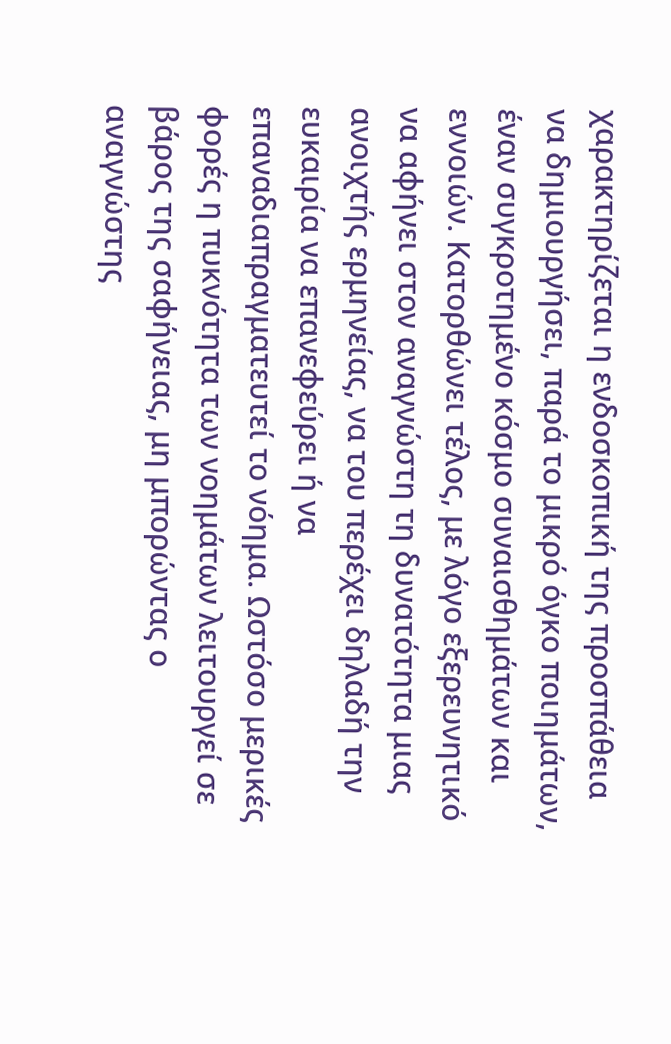χαρακτηρίζεται η ενδοσκοπική της προσπάθεια να δημιουργήσει, παρά το μικρό όγκο ποιημάτων, έναν συγκροτημένο κόσμο συναισθημάτων και εννοιών. Κατορθώνει τέλος, με λόγο εξερευνητικό να αφήνει στον αναγνώστη τη δυνατότητα μιας ανοιχτής ερμηνείας, να του περέχει δηλαδή την ευκαιρία να επανεφεύρει ή να επαναδιαπραγματευτεί το νόημα. Ωστόσο μερικές φορές η πυκνότητα των νοημάτων λειτουργεί σε βάρος της σαφήνειας, μη μπορώντας ο αναγνώστης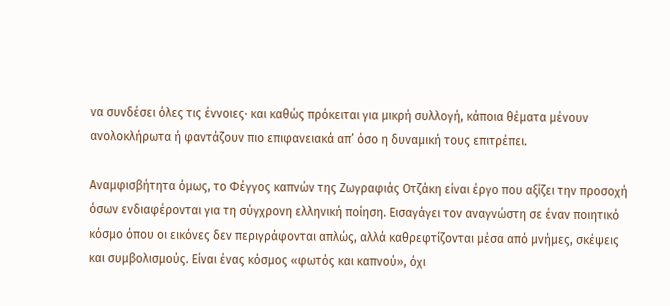να συνδέσει όλες τις έννοιες· και καθώς πρόκειται για μικρή συλλογή, κάποια θέματα μένουν ανολοκλήρωτα ή φαντάζουν πιο επιφανειακά απ’ όσο η δυναμική τους επιτρέπει.

Αναμφισβήτητα όμως, το Φέγγος καπνών της Ζωγραφιάς Οτζάκη είναι έργο που αξίζει την προσοχή όσων ενδιαφέρονται για τη σύγχρονη ελληνική ποίηση. Εισαγάγει τον αναγνώστη σε έναν ποιητικό κόσμο όπου οι εικόνες δεν περιγράφονται απλώς, αλλά καθρεφτίζονται μέσα από μνήμες, σκέψεις και συμβολισμούς. Είναι ένας κόσμος «φωτός και καπνού», όχι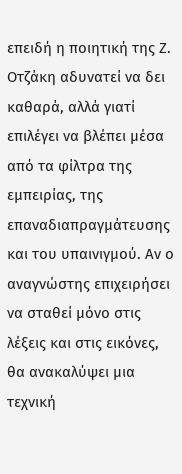επειδή η ποιητική της Ζ. Οτζάκη αδυνατεί να δει καθαρά, αλλά γιατί επιλέγει να βλέπει μέσα από τα φίλτρα της εμπειρίας, της επαναδιαπραγμάτευσης και του υπαινιγμού. Αν ο αναγνώστης επιχειρήσει να σταθεί μόνο στις λέξεις και στις εικόνες, θα ανακαλύψει μια τεχνική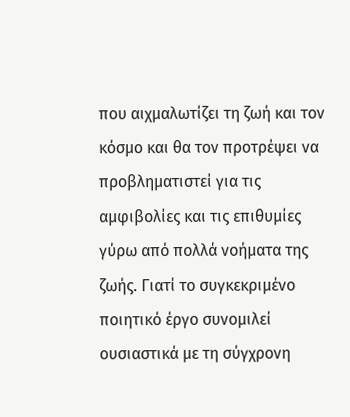που αιχμαλωτίζει τη ζωή και τον κόσμο και θα τον προτρέψει να προβληματιστεί για τις αμφιβολίες και τις επιθυμίες γύρω από πολλά νοήματα της ζωής. Γιατί το συγκεκριμένο ποιητικό έργο συνομιλεί ουσιαστικά με τη σύγχρονη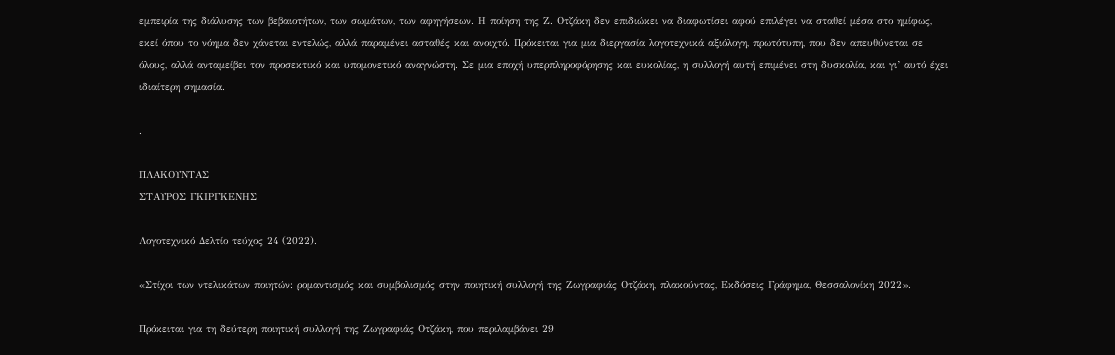εμπειρία της διάλυσης των βεβαιοτήτων, των σωμάτων, των αφηγήσεων. Η ποίηση της Ζ. Οτζάκη δεν επιδιώκει να διαφωτίσει αφού επιλέγει να σταθεί μέσα στο ημίφως, εκεί όπου το νόημα δεν χάνεται εντελώς, αλλά παραμένει ασταθές και ανοιχτό. Πρόκειται για μια διεργασία λογοτεχνικά αξιόλογη, πρωτότυπη, που δεν απευθύνεται σε όλους, αλλά ανταμείβει τον προσεκτικό και υπομονετικό αναγνώστη. Σε μια εποχή υπερπληροφόρησης και ευκολίας, η συλλογή αυτή επιμένει στη δυσκολία, και γι’ αυτό έχει ιδιαίτερη σημασία.

.

ΠΛΑΚΟΥΝΤΑΣ
ΣΤΑΥΡΟΣ ΓΚΙΡΓΚΕΝΗΣ

Λογοτεχνικό Δελτίο τεύχος 24 (2022).

«Στίχοι των ντελικάτων ποιητών: ρομαντισμός και συμβολισμός στην ποιητική συλλογή της Ζωγραφιάς Οτζάκη, πλακούντας, Εκδόσεις Γράφημα, Θεσσαλονίκη 2022».

Πρόκειται για τη δεύτερη ποιητική συλλογή της Ζωγραφιάς Οτζάκη, που περιλαμβάνει 29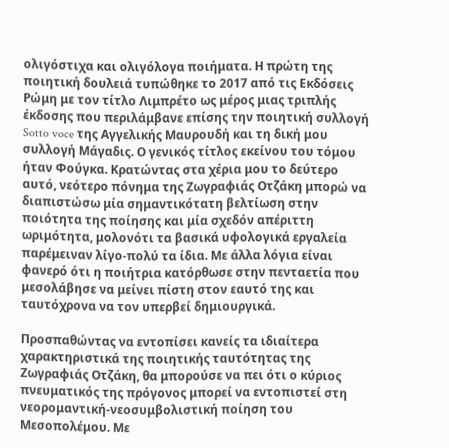ολιγόστιχα και ολιγόλογα ποιήματα. Η πρώτη της ποιητική δουλειά τυπώθηκε το 2017 από τις Εκδόσεις Ρώμη με τον τίτλο Λιμπρέτο ως μέρος μιας τριπλής έκδοσης που περιλάμβανε επίσης την ποιητική συλλογή Sotto voce της Αγγελικής Μαυρουδή και τη δική μου συλλογή Μάγαδις. Ο γενικός τίτλος εκείνου του τόμου ήταν Φούγκα. Κρατώντας στα χέρια μου το δεύτερο αυτό, νεότερο πόνημα της Ζωγραφιάς Οτζάκη μπορώ να διαπιστώσω μία σημαντικότατη βελτίωση στην ποιότητα της ποίησης και μία σχεδόν απέριττη ωριμότητα, μολονότι τα βασικά υφολογικά εργαλεία παρέμειναν λίγο-πολύ τα ίδια. Με άλλα λόγια είναι φανερό ότι η ποιήτρια κατόρθωσε στην πενταετία που μεσολάβησε να μείνει πίστη στον εαυτό της και ταυτόχρονα να τον υπερβεί δημιουργικά.

Προσπαθώντας να εντοπίσει κανείς τα ιδιαίτερα χαρακτηριστικά της ποιητικής ταυτότητας της Ζωγραφιάς Οτζάκη, θα μπορούσε να πει ότι ο κύριος πνευματικός της πρόγονος μπορεί να εντοπιστεί στη νεορομαντική-νεοσυμβολιστική ποίηση του Μεσοπολέμου. Με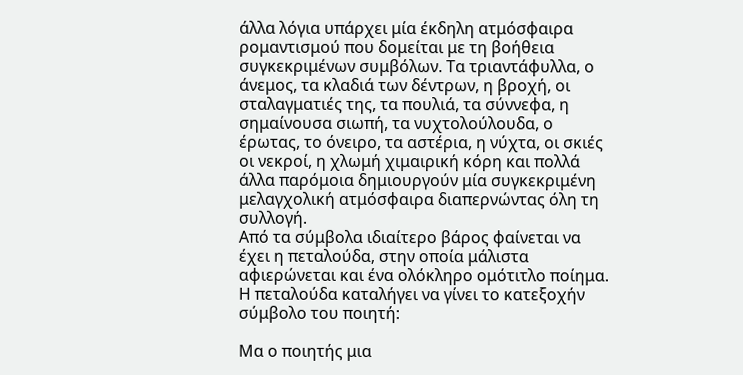άλλα λόγια υπάρχει μία έκδηλη ατμόσφαιρα ρομαντισμού που δομείται με τη βοήθεια συγκεκριμένων συμβόλων. Τα τριαντάφυλλα, ο άνεμος, τα κλαδιά των δέντρων, η βροχή, οι σταλαγματιές της, τα πουλιά, τα σύννεφα, η σημαίνουσα σιωπή, τα νυχτολούλουδα, ο έρωτας, το όνειρο, τα αστέρια, η νύχτα, οι σκιές οι νεκροί, η χλωμή χιμαιρική κόρη και πολλά άλλα παρόμοια δημιουργούν μία συγκεκριμένη μελαγχολική ατμόσφαιρα διαπερνώντας όλη τη συλλογή.
Από τα σύμβολα ιδιαίτερο βάρος φαίνεται να έχει η πεταλούδα, στην οποία μάλιστα αφιερώνεται και ένα ολόκληρο ομότιτλο ποίημα. Η πεταλούδα καταλήγει να γίνει το κατεξοχήν σύμβολο του ποιητή:

Μα ο ποιητής μια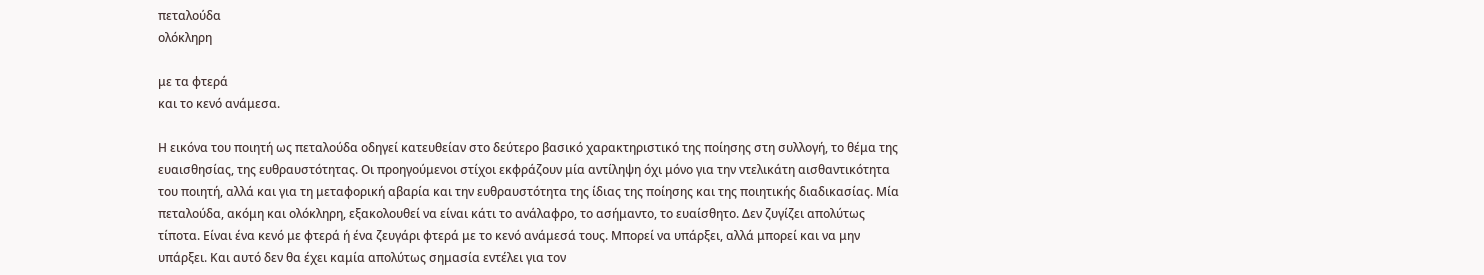πεταλούδα
ολόκληρη

με τα φτερά
και το κενό ανάμεσα.

Η εικόνα του ποιητή ως πεταλούδα οδηγεί κατευθείαν στο δεύτερο βασικό χαρακτηριστικό της ποίησης στη συλλογή, το θέμα της ευαισθησίας, της ευθραυστότητας. Οι προηγούμενοι στίχοι εκφράζουν μία αντίληψη όχι μόνο για την ντελικάτη αισθαντικότητα του ποιητή, αλλά και για τη μεταφορική αβαρία και την ευθραυστότητα της ίδιας της ποίησης και της ποιητικής διαδικασίας. Μία πεταλούδα, ακόμη και ολόκληρη, εξακολουθεί να είναι κάτι το ανάλαφρο, το ασήμαντο, το ευαίσθητο. Δεν ζυγίζει απολύτως τίποτα. Είναι ένα κενό με φτερά ή ένα ζευγάρι φτερά με το κενό ανάμεσά τους. Μπορεί να υπάρξει, αλλά μπορεί και να μην υπάρξει. Και αυτό δεν θα έχει καμία απολύτως σημασία εντέλει για τον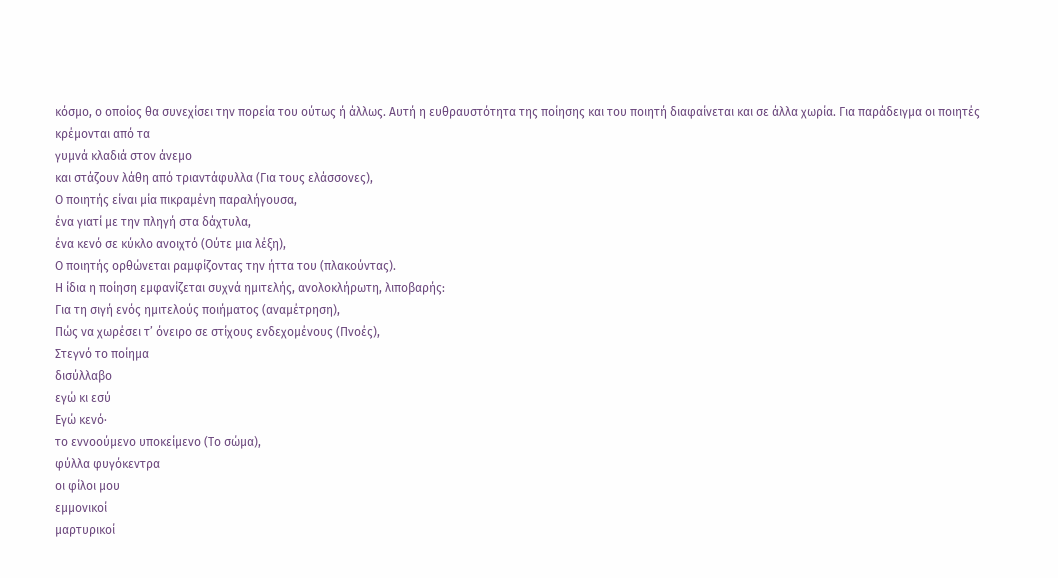κόσμο, ο οποίος θα συνεχίσει την πορεία του ούτως ή άλλως. Αυτή η ευθραυστότητα της ποίησης και του ποιητή διαφαίνεται και σε άλλα χωρία. Για παράδειγμα οι ποιητές κρέμονται από τα
γυμνά κλαδιά στον άνεμο
και στάζουν λάθη από τριαντάφυλλα (Για τους ελάσσονες),
Ο ποιητής είναι μία πικραμένη παραλήγουσα,
ένα γιατί με την πληγή στα δάχτυλα,
ένα κενό σε κύκλο ανοιχτό (Ούτε μια λέξη),
Ο ποιητής ορθώνεται ραμφίζοντας την ήττα του (πλακούντας).
Η ίδια η ποίηση εμφανίζεται συχνά ημιτελής, ανολοκλήρωτη, λιποβαρής:
Για τη σιγή ενός ημιτελούς ποιήματος (αναμέτρηση),
Πώς να χωρέσει τ’ όνειρο σε στίχους ενδεχομένους (Πνοές),
Στεγνό το ποίημα
δισύλλαβο
εγώ κι εσύ
Εγώ κενό·
το εννοούμενο υποκείμενο (Το σώμα),
φύλλα φυγόκεντρα
οι φίλοι μου
εμμονικοί
μαρτυρικοί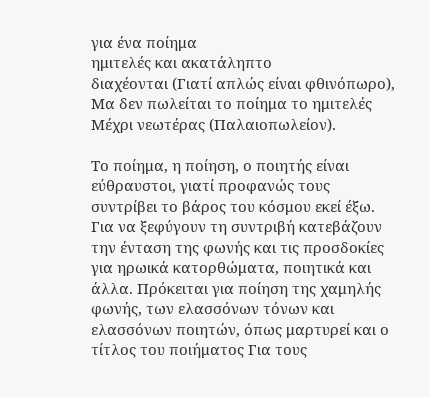για ένα ποίημα
ημιτελές και ακατάληπτο
διαχέονται (Γιατί απλώς είναι φθινόπωρο),
Μα δεν πωλείται το ποίημα το ημιτελές
Μέχρι νεωτέρας (Παλαιοπωλείον).

Το ποίημα, η ποίηση, ο ποιητής είναι εύθραυστοι, γιατί προφανώς τους συντρίβει το βάρος του κόσμου εκεί έξω. Για να ξεφύγουν τη συντριβή κατεβάζουν την ένταση της φωνής και τις προσδοκίες για ηρωικά κατορθώματα, ποιητικά και άλλα. Πρόκειται για ποίηση της χαμηλής φωνής, των ελασσόνων τόνων και ελασσόνων ποιητών, όπως μαρτυρεί και ο τίτλος του ποιήματος Για τους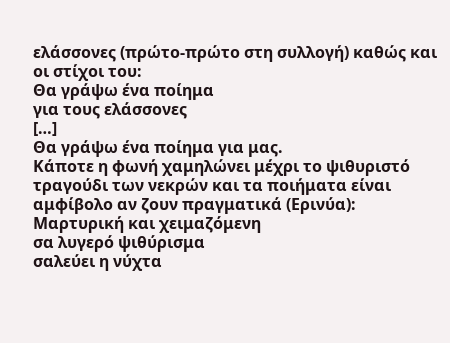ελάσσονες (πρώτο-πρώτο στη συλλογή) καθώς και οι στίχοι του:
Θα γράψω ένα ποίημα
για τους ελάσσονες
[…]
Θα γράψω ένα ποίημα για μας.
Κάποτε η φωνή χαμηλώνει μέχρι το ψιθυριστό τραγούδι των νεκρών και τα ποιήματα είναι αμφίβολο αν ζουν πραγματικά (Ερινύα):
Μαρτυρική και χειμαζόμενη
σα λυγερό ψιθύρισμα
σαλεύει η νύχτα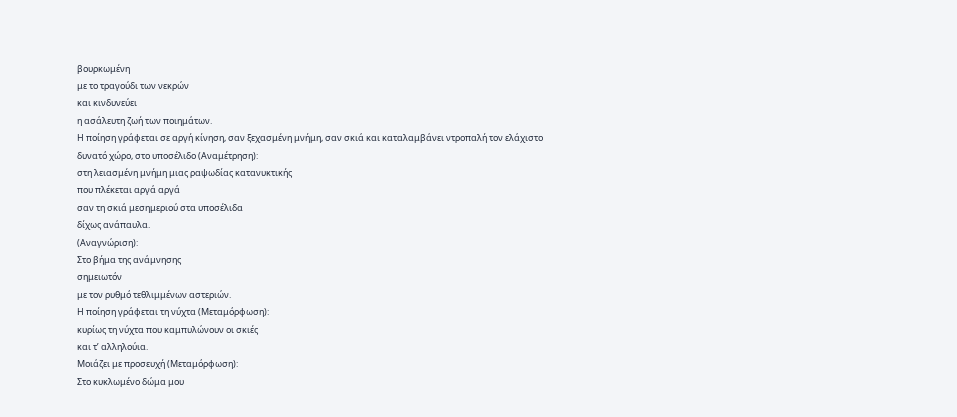βουρκωμένη
με το τραγούδι των νεκρών
και κινδυνεύει
η ασάλευτη ζωή των ποιημάτων.
Η ποίηση γράφεται σε αργή κίνηση, σαν ξεχασμένη μνήμη, σαν σκιά και καταλαμβάνει ντροπαλή τον ελάχιστο δυνατό χώρο, στο υποσέλιδο (Αναμέτρηση):
στη λειασμένη μνήμη μιας ραψωδίας κατανυκτικής
που πλέκεται αργά αργά
σαν τη σκιά μεσημεριού στα υποσέλιδα
δίχως ανάπαυλα.
(Αναγνώριση):
Στο βήμα της ανάμνησης
σημειωτόν
με τον ρυθμό τεθλιμμένων αστεριών.
Η ποίηση γράφεται τη νύχτα (Μεταμόρφωση):
κυρίως τη νύχτα που καμπυλώνουν οι σκιές
και τ’ αλληλούια.
Μοιάζει με προσευχή (Μεταμόρφωση):
Στο κυκλωμένο δώμα μου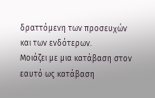δραττόμενη των προσευχών
και των ενδότερων.
Μοιάζει με μια κατάβαση στον εαυτό ως κατάβαση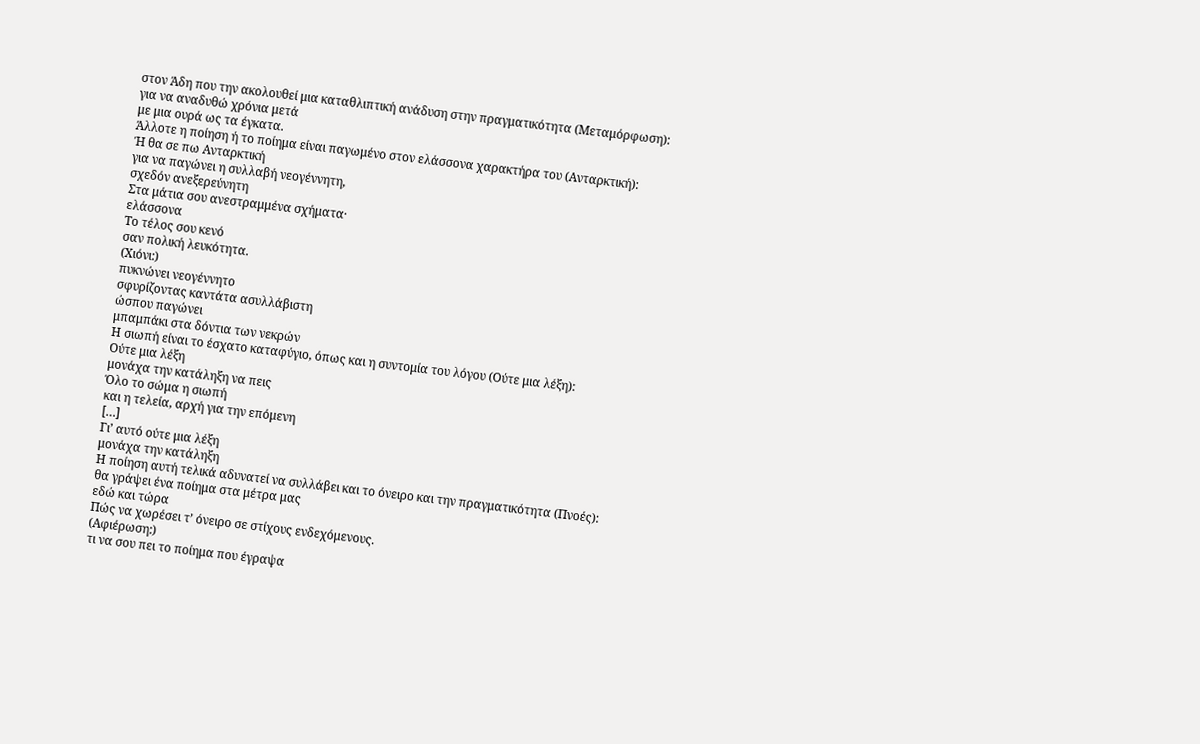στον Άδη που την ακολουθεί μια καταθλιπτική ανάδυση στην πραγματικότητα (Μεταμόρφωση):
για να αναδυθώ χρόνια μετά
με μια ουρά ως τα έγκατα.
Άλλοτε η ποίηση ή το ποίημα είναι παγωμένο στον ελάσσονα χαρακτήρα του (Ανταρκτική):
Ή θα σε πω Ανταρκτική
για να παγώνει η συλλαβή νεογέννητη,
σχεδόν ανεξερεύνητη
Στα μάτια σου ανεστραμμένα σχήματα·
ελάσσονα
Το τέλος σου κενό
σαν πολική λευκότητα.
(Χιόνι:)
πυκνώνει νεογέννητο
σφυρίζοντας καντάτα ασυλλάβιστη
ώσπου παγώνει
μπαμπάκι στα δόντια των νεκρών
Η σιωπή είναι το έσχατο καταφύγιο, όπως και η συντομία του λόγου (Ούτε μια λέξη):
Ούτε μια λέξη
μονάχα την κατάληξη να πεις
Όλο το σώμα η σιωπή
και η τελεία, αρχή για την επόμενη
[…]
Γι’ αυτό ούτε μια λέξη
μονάχα την κατάληξη
Η ποίηση αυτή τελικά αδυνατεί να συλλάβει και το όνειρο και την πραγματικότητα (Πνοές):
θα γράψει ένα ποίημα στα μέτρα μας
εδώ και τώρα
Πώς να χωρέσει τ’ όνειρο σε στίχους ενδεχόμενους.
(Αφιέρωση:)
τι να σου πει το ποίημα που έγραψα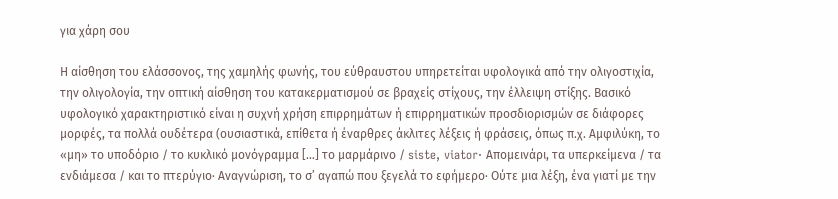για χάρη σου

Η αίσθηση του ελάσσονος, της χαμηλής φωνής, του εύθραυστου υπηρετείται υφολογικά από την ολιγοστιχία, την ολιγολογία, την οπτική αίσθηση του κατακερματισμού σε βραχείς στίχους, την έλλειψη στίξης. Βασικό υφολογικό χαρακτηριστικό είναι η συχνή χρήση επιρρημάτων ή επιρρηματικών προσδιορισμών σε διάφορες μορφές, τα πολλά ουδέτερα (ουσιαστικά, επίθετα ή έναρθρες άκλιτες λέξεις ή φράσεις, όπως π.χ. Αμφιλύκη, το «μη» το υποδόριο / το κυκλικό μονόγραμμα […] το μαρμάρινο / siste, viator· Απομεινάρι, τα υπερκείμενα / τα ενδιάμεσα / και το πτερύγιο· Αναγνώριση, το σ’ αγαπώ που ξεγελά το εφήμερο· Ούτε μια λέξη, ένα γιατί με την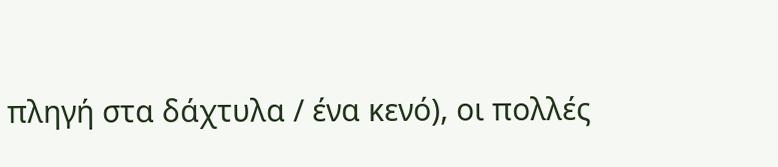πληγή στα δάχτυλα / ένα κενό), οι πολλές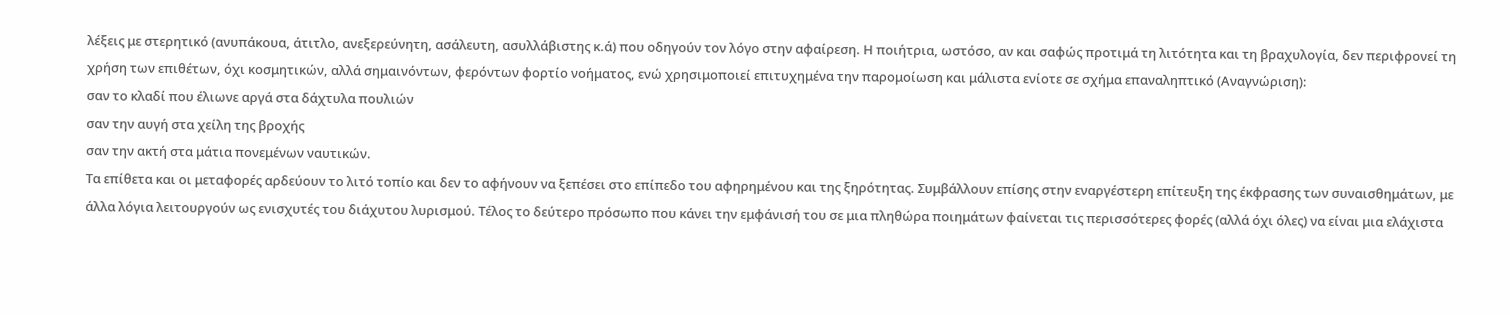λέξεις με στερητικό (ανυπάκουα, άτιτλο, ανεξερεύνητη, ασάλευτη, ασυλλάβιστης κ.ά) που οδηγούν τον λόγο στην αφαίρεση. Η ποιήτρια, ωστόσο, αν και σαφώς προτιμά τη λιτότητα και τη βραχυλογία, δεν περιφρονεί τη χρήση των επιθέτων, όχι κοσμητικών, αλλά σημαινόντων, φερόντων φορτίο νοήματος, ενώ χρησιμοποιεί επιτυχημένα την παρομοίωση και μάλιστα ενίοτε σε σχήμα επαναληπτικό (Αναγνώριση):
σαν το κλαδί που έλιωνε αργά στα δάχτυλα πουλιών
σαν την αυγή στα χείλη της βροχής
σαν την ακτή στα μάτια πονεμένων ναυτικών.
Τα επίθετα και οι μεταφορές αρδεύουν το λιτό τοπίο και δεν το αφήνουν να ξεπέσει στο επίπεδο του αφηρημένου και της ξηρότητας. Συμβάλλουν επίσης στην εναργέστερη επίτευξη της έκφρασης των συναισθημάτων, με άλλα λόγια λειτουργούν ως ενισχυτές του διάχυτου λυρισμού. Τέλος το δεύτερο πρόσωπο που κάνει την εμφάνισή του σε μια πληθώρα ποιημάτων φαίνεται τις περισσότερες φορές (αλλά όχι όλες) να είναι μια ελάχιστα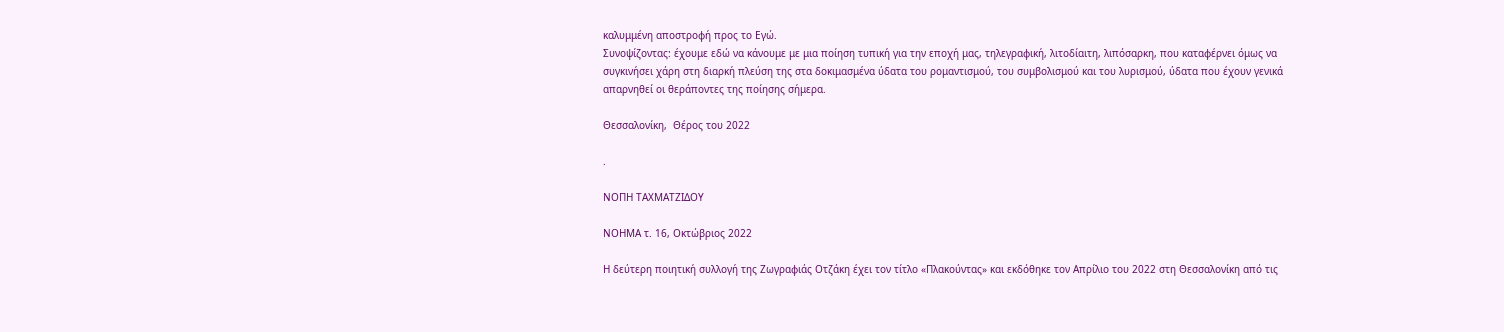καλυμμένη αποστροφή προς το Εγώ.
Συνοψίζοντας: έχουμε εδώ να κάνουμε με μια ποίηση τυπική για την εποχή μας, τηλεγραφική, λιτοδίαιτη, λιπόσαρκη, που καταφέρνει όμως να συγκινήσει χάρη στη διαρκή πλεύση της στα δοκιμασμένα ύδατα του ρομαντισμού, του συμβολισμού και του λυρισμού, ύδατα που έχουν γενικά απαρνηθεί οι θεράποντες της ποίησης σήμερα.

Θεσσαλονίκη,  Θέρος του 2022

.

ΝΟΠΗ ΤΑΧΜΑΤΖΙΔΟΥ

ΝΟΗΜΑ τ. 16, Οκτώβριος 2022

Η δεύτερη ποιητική συλλογή της Ζωγραφιάς Οτζάκη έχει τον τίτλο «Πλακούντας» και εκδόθηκε τον Απρίλιο του 2022 στη Θεσσαλονίκη από τις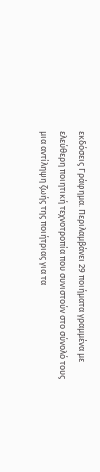εκδόσεις Γράφημα. Περιλαμβάνει 29 ποιήματα γραμμένα με ελεύθερη ποιητική τεχνοτροπία που συνιστούν στο σύνολό τους μια αντίληψη ζωής της ποιήτριας για τα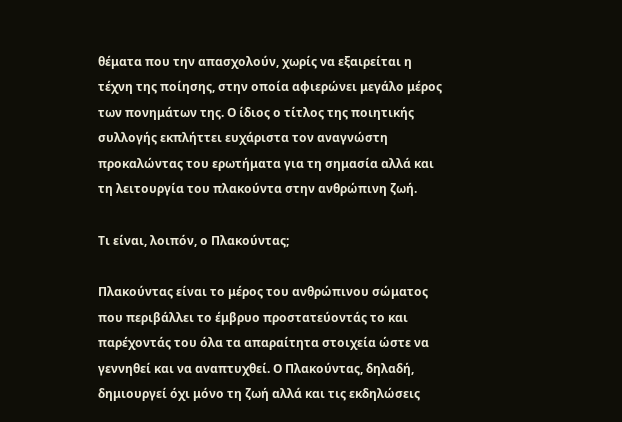θέματα που την απασχολούν, χωρίς να εξαιρείται η τέχνη της ποίησης, στην οποία αφιερώνει μεγάλο μέρος των πονημάτων της. Ο ίδιος ο τίτλος της ποιητικής συλλογής εκπλήττει ευχάριστα τον αναγνώστη προκαλώντας του ερωτήματα για τη σημασία αλλά και τη λειτουργία του πλακούντα στην ανθρώπινη ζωή.

Τι είναι, λοιπόν, ο Πλακούντας;

Πλακούντας είναι το μέρος του ανθρώπινου σώματος που περιβάλλει το έμβρυο προστατεύοντάς το και παρέχοντάς του όλα τα απαραίτητα στοιχεία ώστε να γεννηθεί και να αναπτυχθεί. Ο Πλακούντας, δηλαδή, δημιουργεί όχι μόνο τη ζωή αλλά και τις εκδηλώσεις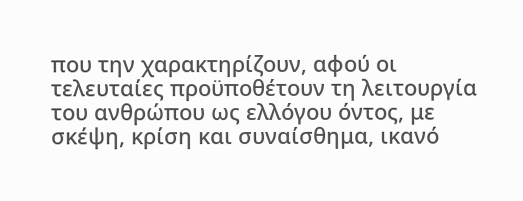που την χαρακτηρίζουν, αφού οι τελευταίες προϋποθέτουν τη λειτουργία του ανθρώπου ως ελλόγου όντος, με σκέψη, κρίση και συναίσθημα, ικανό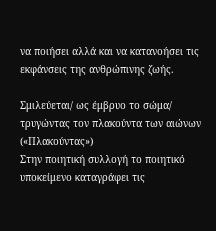να ποιήσει αλλά και να κατανοήσει τις εκφάνσεις της ανθρώπινης ζωής.

Σμιλεύεται/ ως έμβρυο το σώμα/ τρυγώντας τον πλακούντα των αιώνων («Πλακούντας»)
Στην ποιητική συλλογή το ποιητικό υποκείμενο καταγράφει τις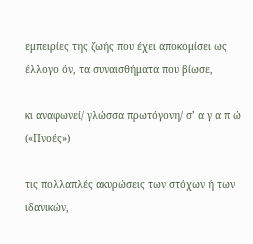εμπειρίες της ζωής που έχει αποκομίσει ως έλλογο όν, τα συναισθήματα που βίωσε,

κι αναφωνεί/ γλώσσα πρωτόγονη/ σ’ α γ α π ώ («Πνοές»)

τις πολλαπλές ακυρώσεις των στόχων ή των ιδανικών,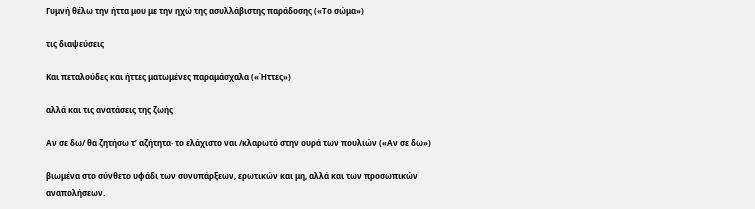Γυμνή θέλω την ήττα μου με την ηχώ της ασυλλάβιστης παράδοσης («Το σώμα»)

τις διαψεύσεις

Και πεταλούδες και ήττες ματωμένες παραμάσχαλα («Ήττες»)

αλλά και τις ανατάσεις της ζωής

Αν σε δω/ θα ζητήσω τ’ αζήτητα· το ελάχιστο ναι /κλαρωτό στην ουρά των πουλιών («Αν σε δω»)

βιωμένα στο σύνθετο υφάδι των συνυπάρξεων, ερωτικών και μη, αλλά και των προσωπικών αναπολήσεων.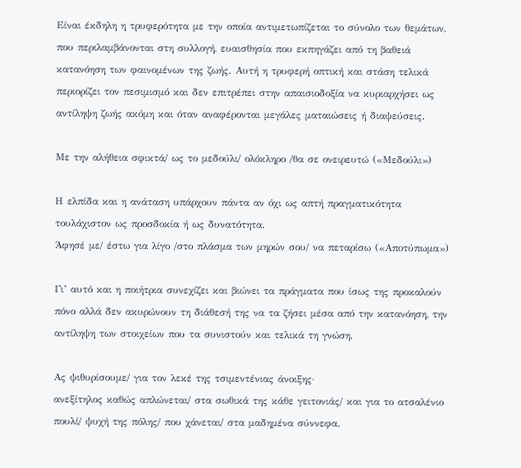Είναι έκδηλη η τρυφερότητα με την οποία αντιμετωπίζεται το σύνολο των θεμάτων, που περιλαμβάνονται στη συλλογή, ευαισθησία που εκπηγάζει από τη βαθειά κατανόηση των φαινομένων της ζωής. Αυτή η τρυφερή οπτική και στάση τελικά περιορίζει τον πεσιμισμό και δεν επιτρέπει στην απαισιοδοξία να κυριαρχήσει ως αντίληψη ζωής ακόμη και όταν αναφέρονται μεγάλες ματαιώσεις ή διαψεύσεις.

Με την αλήθεια σφικτά/ ως το μεδούλι/ ολόκληρο /θα σε ονειρευτώ («Μεδούλι»)

Η ελπίδα και η ανάταση υπάρχουν πάντα αν όχι ως απτή πραγματικότητα τουλάχιστον ως προσδοκία ή ως δυνατότητα.
Άφησέ με/ έστω για λίγο /στο πλάσμα των μηρών σου/ να πεταρίσω («Αποτύπωμα»)

Γι’ αυτό και η ποιήτρια συνεχίζει και βιώνει τα πράγματα που ίσως της προκαλούν πόνο αλλά δεν ακυρώνουν τη διάθεσή της να τα ζήσει μέσα από την κατανόηση, την αντίληψη των στοιχείων που τα συνιστούν και τελικά τη γνώση.

Ας ψιθυρίσουμε/ για τον λεκέ της τσιμεντένιας άνοιξης·
ανεξίτηλος καθώς απλώνεται/ στα σωθικά της κάθε γειτονιάς/ και για το ατσαλένιο πουλί/ ψυχή της πόλης/ που χάνεται/ στα μαδημένα σύννεφα.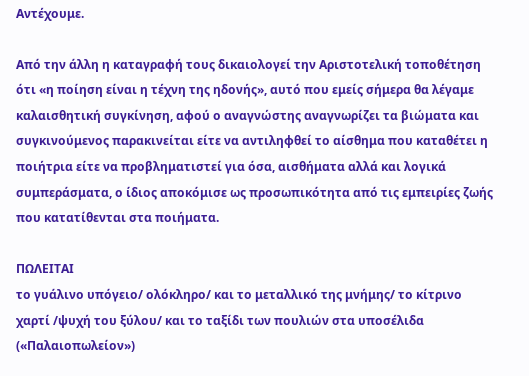Αντέχουμε.

Από την άλλη η καταγραφή τους δικαιολογεί την Αριστοτελική τοποθέτηση ότι «η ποίηση είναι η τέχνη της ηδονής», αυτό που εμείς σήμερα θα λέγαμε καλαισθητική συγκίνηση, αφού ο αναγνώστης αναγνωρίζει τα βιώματα και συγκινούμενος παρακινείται είτε να αντιληφθεί το αίσθημα που καταθέτει η ποιήτρια είτε να προβληματιστεί για όσα, αισθήματα αλλά και λογικά συμπεράσματα, ο ίδιος αποκόμισε ως προσωπικότητα από τις εμπειρίες ζωής που κατατίθενται στα ποιήματα.

ΠΩΛΕΙΤΑΙ
το γυάλινο υπόγειο/ ολόκληρο/ και το μεταλλικό της μνήμης/ το κίτρινο χαρτί /ψυχή του ξύλου/ και το ταξίδι των πουλιών στα υποσέλιδα («Παλαιοπωλείον»)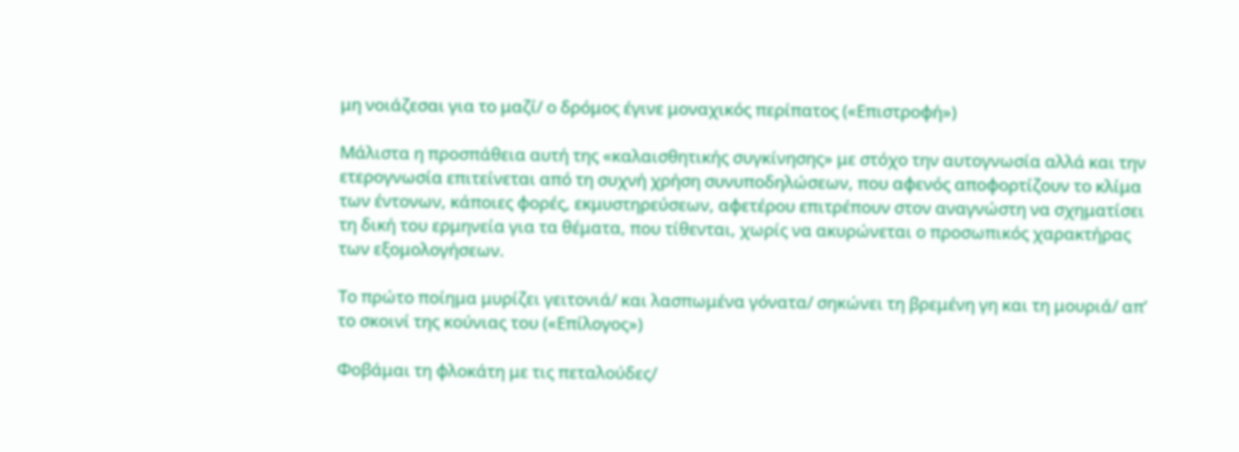μη νοιάζεσαι για το μαζί/ ο δρόμος έγινε μοναχικός περίπατος («Επιστροφή»)

Μάλιστα η προσπάθεια αυτή της «καλαισθητικής συγκίνησης» με στόχο την αυτογνωσία αλλά και την ετερογνωσία επιτείνεται από τη συχνή χρήση συνυποδηλώσεων, που αφενός αποφορτίζουν το κλίμα των έντονων, κάποιες φορές, εκμυστηρεύσεων, αφετέρου επιτρέπουν στον αναγνώστη να σχηματίσει τη δική του ερμηνεία για τα θέματα, που τίθενται, χωρίς να ακυρώνεται ο προσωπικός χαρακτήρας των εξομολογήσεων.

Το πρώτο ποίημα μυρίζει γειτονιά/ και λασπωμένα γόνατα/ σηκώνει τη βρεμένη γη και τη μουριά/ απ’ το σκοινί της κούνιας του («Επίλογος»)

Φοβάμαι τη φλοκάτη με τις πεταλούδες/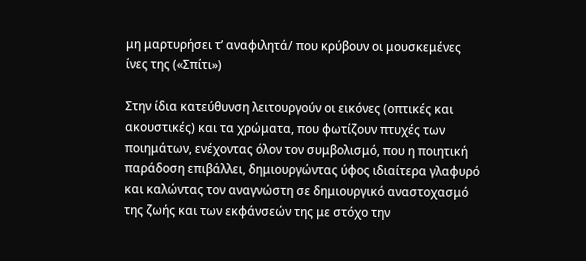μη μαρτυρήσει τ’ αναφιλητά/ που κρύβουν οι μουσκεμένες ίνες της («Σπίτι»)

Στην ίδια κατεύθυνση λειτουργούν οι εικόνες (οπτικές και ακουστικές) και τα χρώματα, που φωτίζουν πτυχές των ποιημάτων, ενέχοντας όλον τον συμβολισμό, που η ποιητική παράδοση επιβάλλει, δημιουργώντας ύφος ιδιαίτερα γλαφυρό και καλώντας τον αναγνώστη σε δημιουργικό αναστοχασμό της ζωής και των εκφάνσεών της με στόχο την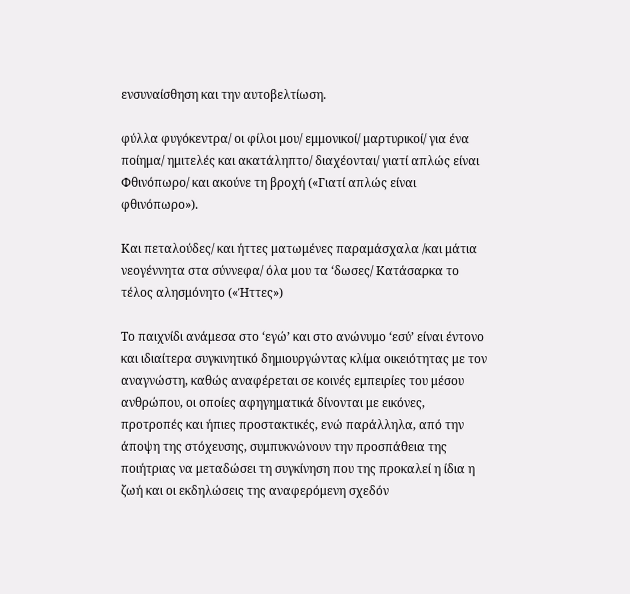ενσυναίσθηση και την αυτοβελτίωση.

φύλλα φυγόκεντρα/ οι φίλοι μου/ εμμονικοί/ μαρτυρικοί/ για ένα ποίημα/ ημιτελές και ακατάληπτο/ διαχέονται/ γιατί απλώς είναι Φθινόπωρο/ και ακούνε τη βροχή («Γιατί απλώς είναι φθινόπωρο»).

Και πεταλούδες/ και ήττες ματωμένες παραμάσχαλα /και μάτια νεογέννητα στα σύννεφα/ όλα μου τα ‘δωσες/ Κατάσαρκα το τέλος αλησμόνητο («Ήττες»)

Το παιχνίδι ανάμεσα στο ‘εγώ’ και στο ανώνυμο ‘εσύ’ είναι έντονο και ιδιαίτερα συγκινητικό δημιουργώντας κλίμα οικειότητας με τον αναγνώστη, καθώς αναφέρεται σε κοινές εμπειρίες του μέσου ανθρώπου, οι οποίες αφηγηματικά δίνονται με εικόνες, προτροπές και ήπιες προστακτικές, ενώ παράλληλα, από την άποψη της στόχευσης, συμπυκνώνουν την προσπάθεια της ποιήτριας να μεταδώσει τη συγκίνηση που της προκαλεί η ίδια η ζωή και οι εκδηλώσεις της αναφερόμενη σχεδόν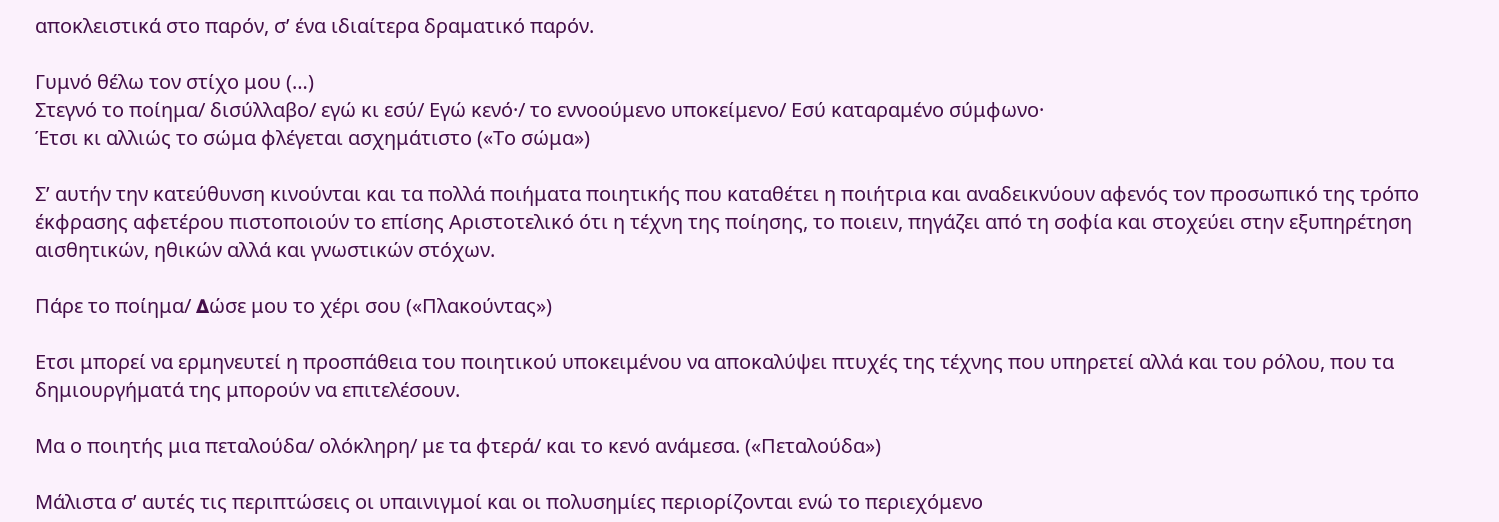αποκλειστικά στο παρόν, σ’ ένα ιδιαίτερα δραματικό παρόν.

Γυμνό θέλω τον στίχο μου (…)
Στεγνό το ποίημα/ δισύλλαβο/ εγώ κι εσύ/ Εγώ κενό·/ το εννοούμενο υποκείμενο/ Εσύ καταραμένο σύμφωνο·
Έτσι κι αλλιώς το σώμα φλέγεται ασχημάτιστο («Το σώμα»)

Σ’ αυτήν την κατεύθυνση κινούνται και τα πολλά ποιήματα ποιητικής που καταθέτει η ποιήτρια και αναδεικνύουν αφενός τον προσωπικό της τρόπο έκφρασης αφετέρου πιστοποιούν το επίσης Αριστοτελικό ότι η τέχνη της ποίησης, το ποιειν, πηγάζει από τη σοφία και στοχεύει στην εξυπηρέτηση αισθητικών, ηθικών αλλά και γνωστικών στόχων.

Πάρε το ποίημα/ ∆ώσε μου το χέρι σου («Πλακούντας»)

Ετσι μπορεί να ερμηνευτεί η προσπάθεια του ποιητικού υποκειμένου να αποκαλύψει πτυχές της τέχνης που υπηρετεί αλλά και του ρόλου, που τα δημιουργήματά της μπορούν να επιτελέσουν.

Μα ο ποιητής μια πεταλούδα/ ολόκληρη/ με τα φτερά/ και το κενό ανάμεσα. («Πεταλούδα»)

Μάλιστα σ’ αυτές τις περιπτώσεις οι υπαινιγμοί και οι πολυσημίες περιορίζονται ενώ το περιεχόμενο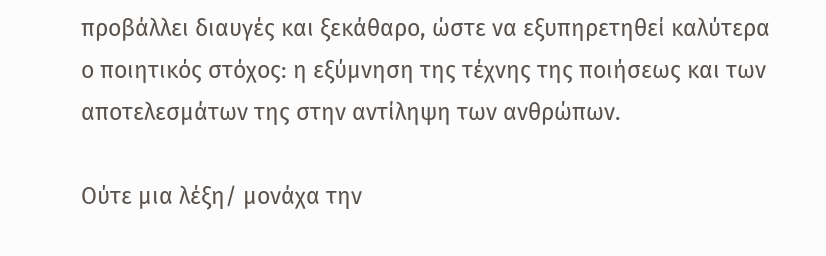προβάλλει διαυγές και ξεκάθαρο, ώστε να εξυπηρετηθεί καλύτερα ο ποιητικός στόχος: η εξύμνηση της τέχνης της ποιήσεως και των αποτελεσμάτων της στην αντίληψη των ανθρώπων.

Ούτε μια λέξη/ μονάχα την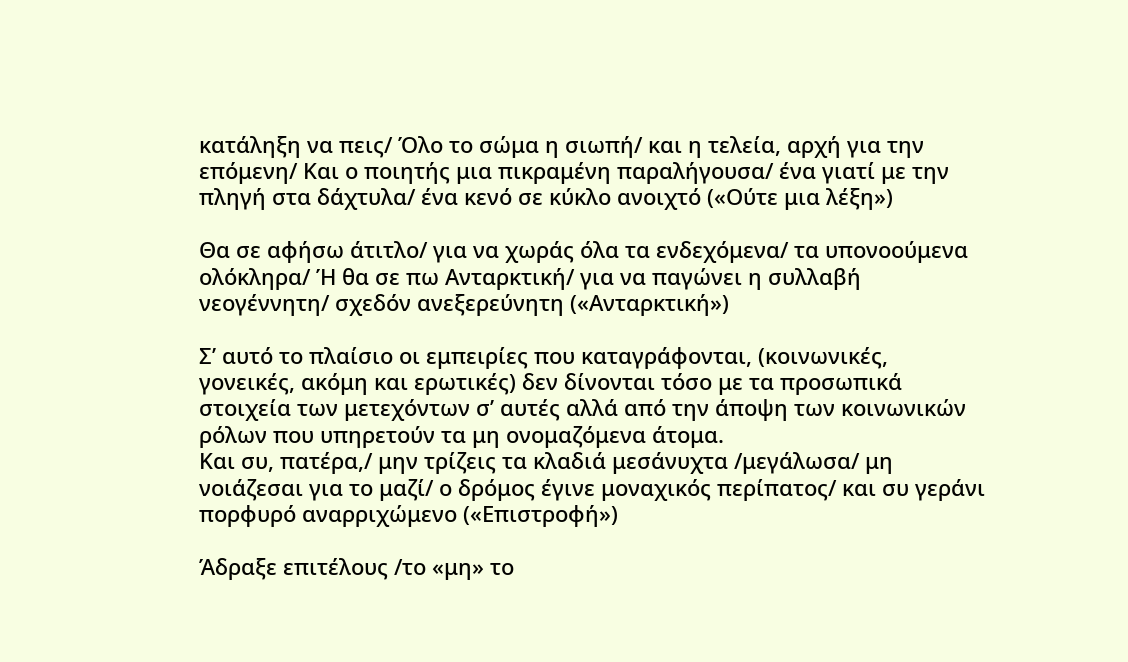κατάληξη να πεις/ Όλο το σώμα η σιωπή/ και η τελεία, αρχή για την επόμενη/ Και ο ποιητής μια πικραμένη παραλήγουσα/ ένα γιατί με την πληγή στα δάχτυλα/ ένα κενό σε κύκλο ανοιχτό («Ούτε μια λέξη»)

Θα σε αφήσω άτιτλο/ για να χωράς όλα τα ενδεχόμενα/ τα υπονοούμενα ολόκληρα/ Ή θα σε πω Ανταρκτική/ για να παγώνει η συλλαβή νεογέννητη/ σχεδόν ανεξερεύνητη («Ανταρκτική»)

Σ’ αυτό το πλαίσιο οι εμπειρίες που καταγράφονται, (κοινωνικές, γονεικές, ακόμη και ερωτικές) δεν δίνονται τόσο με τα προσωπικά στοιχεία των μετεχόντων σ’ αυτές αλλά από την άποψη των κοινωνικών ρόλων που υπηρετούν τα μη ονομαζόμενα άτομα.
Και συ, πατέρα,/ μην τρίζεις τα κλαδιά μεσάνυχτα /μεγάλωσα/ μη νοιάζεσαι για το μαζί/ ο δρόμος έγινε μοναχικός περίπατος/ και συ γεράνι πορφυρό αναρριχώμενο («Επιστροφή»)

Άδραξε επιτέλους /το «μη» το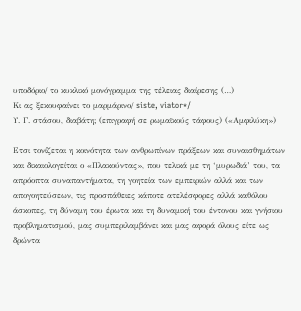υποδόριο/ το κυκλικό μονόγραμμα της τέλειας διαίρεσης (…)
Κι ας ξεκουφαίνει το μαρμάρινο/ siste, viator*/
Υ. Γ. στάσου, διαβάτη; (επιγραφή σε ρωμαϊκούς τάφους) («Αμφιλύκη»)

Ετσι τονίζεται η κοινότητα των ανθρωπίνων πράξεων και συναισθημάτων και δικαιολογείται ο «Πλακούντας», που τελικά με τη ‘μυρωδιά’ του, τα απρόοπτα συναπαντήματα, τη γοητεία των εμπειριών αλλά και των απογοητεύσεων, τις προσπάθειες κάποτε ατελέσφορες αλλά καθόλου άσκοπες, τη δύναμη του έρωτα και τη δυναμική του έντονου και γνήσιου προβληματισμού, μας συμπεριλαμβάνει και μας αφορά όλους είτε ως δρώντα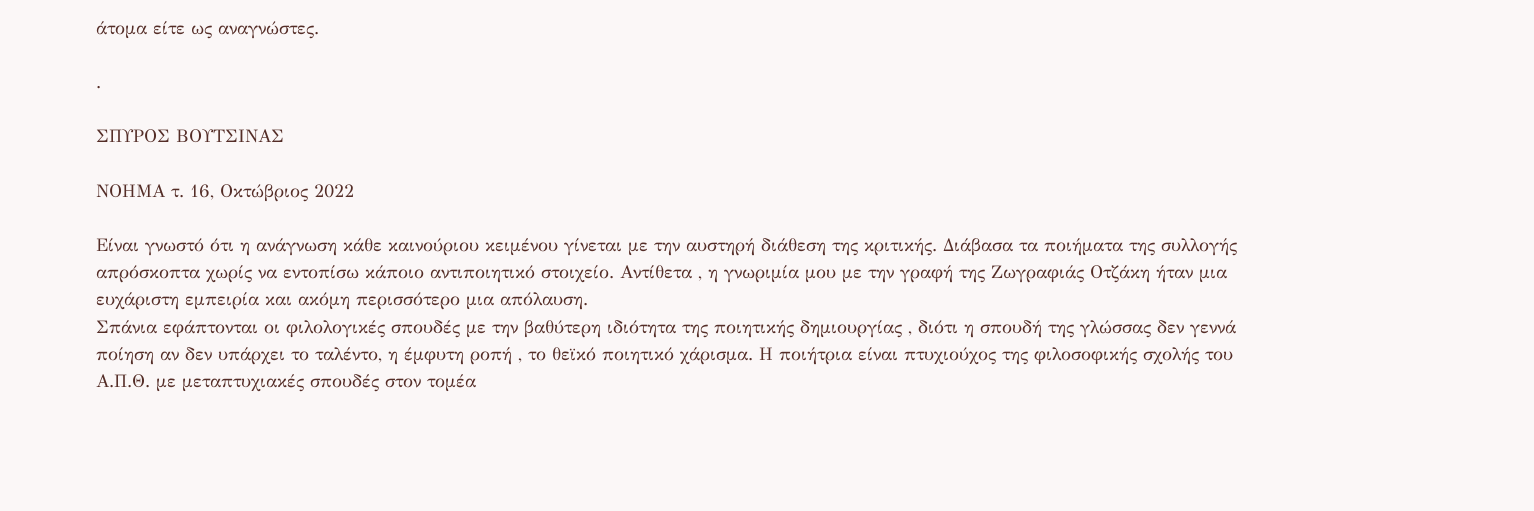άτομα είτε ως αναγνώστες.

.

ΣΠΥΡΟΣ ΒΟΥΤΣΙΝΑΣ

ΝΟΗΜΑ τ. 16, Οκτώβριος 2022

Είναι γνωστό ότι η ανάγνωση κάθε καινούριου κειμένου γίνεται με την αυστηρή διάθεση της κριτικής. Διάβασα τα ποιήματα της συλλογής απρόσκοπτα χωρίς να εντοπίσω κάποιο αντιποιητικό στοιχείο. Αντίθετα , η γνωριμία μου με την γραφή της Ζωγραφιάς Οτζάκη ήταν μια ευχάριστη εμπειρία και ακόμη περισσότερο μια απόλαυση.
Σπάνια εφάπτονται οι φιλολογικές σπουδές με την βαθύτερη ιδιότητα της ποιητικής δημιουργίας , διότι η σπουδή της γλώσσας δεν γεννά ποίηση αν δεν υπάρχει το ταλέντο, η έμφυτη ροπή , το θεϊκό ποιητικό χάρισμα. Η ποιήτρια είναι πτυχιούχος της φιλοσοφικής σχολής του Α.Π.Θ. με μεταπτυχιακές σπουδές στον τομέα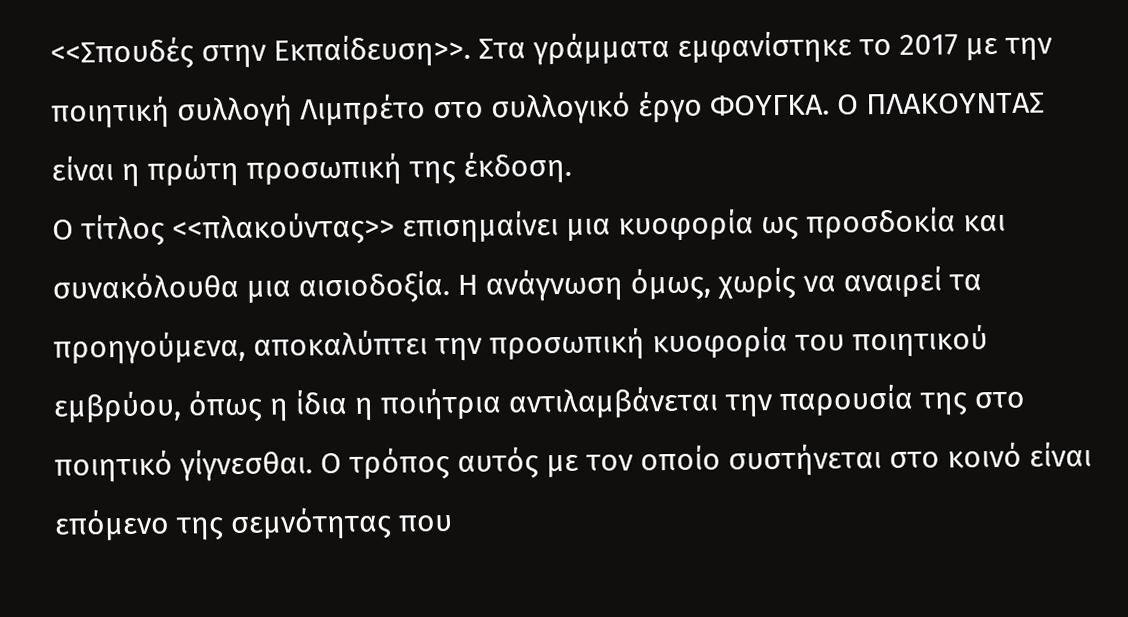<<Σπουδές στην Εκπαίδευση>>. Στα γράμματα εμφανίστηκε το 2017 με την ποιητική συλλογή Λιμπρέτο στο συλλογικό έργο ΦΟΥΓΚΑ. Ο ΠΛΑΚΟΥΝΤΑΣ είναι η πρώτη προσωπική της έκδοση.
Ο τίτλος <<πλακούντας>> επισημαίνει μια κυοφορία ως προσδοκία και συνακόλουθα μια αισιοδοξία. Η ανάγνωση όμως, χωρίς να αναιρεί τα προηγούμενα, αποκαλύπτει την προσωπική κυοφορία του ποιητικού εμβρύου, όπως η ίδια η ποιήτρια αντιλαμβάνεται την παρουσία της στο ποιητικό γίγνεσθαι. Ο τρόπος αυτός με τον οποίο συστήνεται στο κοινό είναι επόμενο της σεμνότητας που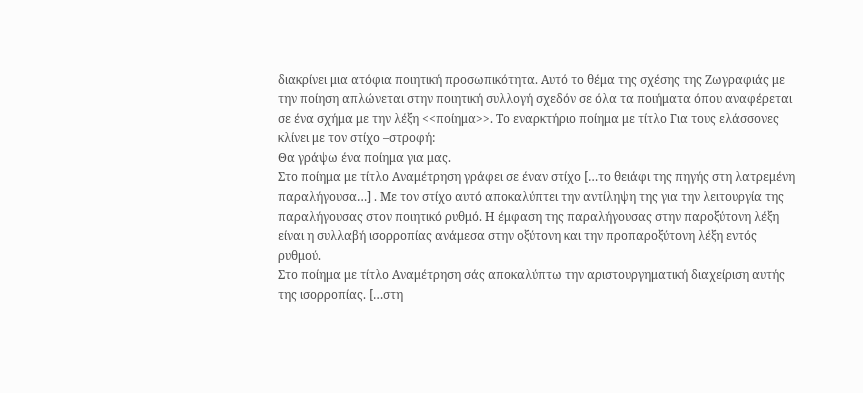διακρίνει μια ατόφια ποιητική προσωπικότητα. Αυτό το θέμα της σχέσης της Ζωγραφιάς με την ποίηση απλώνεται στην ποιητική συλλογή σχεδόν σε όλα τα ποιήματα όπου αναφέρεται σε ένα σχήμα με την λέξη <<ποίημα>>. Το εναρκτήριο ποίημα με τίτλο Για τους ελάσσονες κλίνει με τον στίχο –στροφή:
Θα γράψω ένα ποίημα για μας.
Στο ποίημα με τίτλο Αναμέτρηση γράφει σε έναν στίχο […το θειάφι της πηγής στη λατρεμένη παραλήγουσα…] . Με τον στίχο αυτό αποκαλύπτει την αντίληψη της για την λειτουργία της παραλήγουσας στον ποιητικό ρυθμό. Η έμφαση της παραλήγουσας στην παροξύτονη λέξη είναι η συλλαβή ισορροπίας ανάμεσα στην οξύτονη και την προπαροξύτονη λέξη εντός ρυθμού.
Στο ποίημα με τίτλο Αναμέτρηση σάς αποκαλύπτω την αριστουργηματική διαχείριση αυτής της ισορροπίας. […στη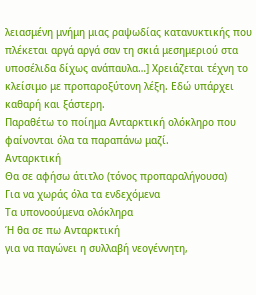λειασμένη μνήμη μιας ραψωδίας κατανυκτικής που πλέκεται αργά αργά σαν τη σκιά μεσημεριού στα υποσέλιδα δίχως ανάπαυλα…] Χρειάζεται τέχνη το κλείσιμο με προπαροξύτονη λέξη. Εδώ υπάρχει καθαρή και ξάστερη.
Παραθέτω το ποίημα Ανταρκτική ολόκληρο που φαίνονται όλα τα παραπάνω μαζί.
Ανταρκτική
Θα σε αφήσω άτιτλο (τόνος προπαραλήγουσα)
Για να χωράς όλα τα ενδεχόμενα
Τα υπονοούμενα ολόκληρα
Ή θα σε πω Ανταρκτική
για να παγώνει η συλλαβή νεογέννητη,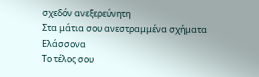σχεδόν ανεξερεύνητη
Στα μάτια σου ανεστραμμένα σχήματα
Ελάσσονα
Το τέλος σου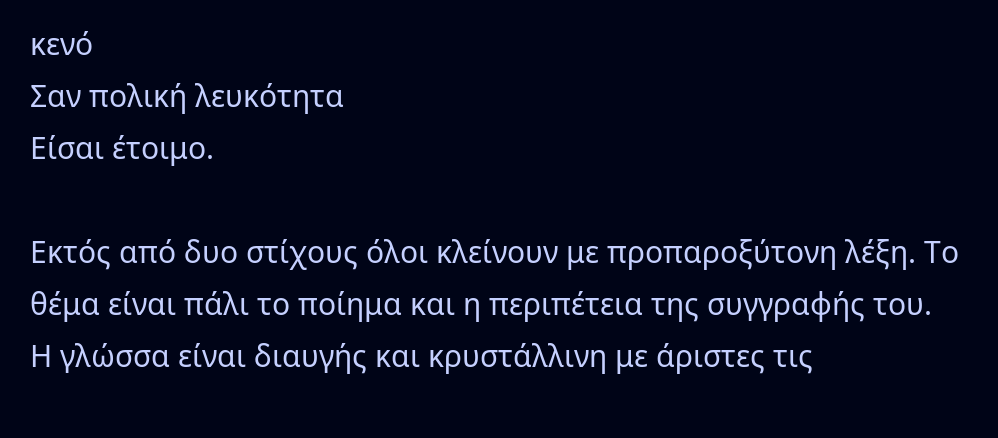κενό
Σαν πολική λευκότητα
Είσαι έτοιμο.

Εκτός από δυο στίχους όλοι κλείνουν με προπαροξύτονη λέξη. Το θέμα είναι πάλι το ποίημα και η περιπέτεια της συγγραφής του.
Η γλώσσα είναι διαυγής και κρυστάλλινη με άριστες τις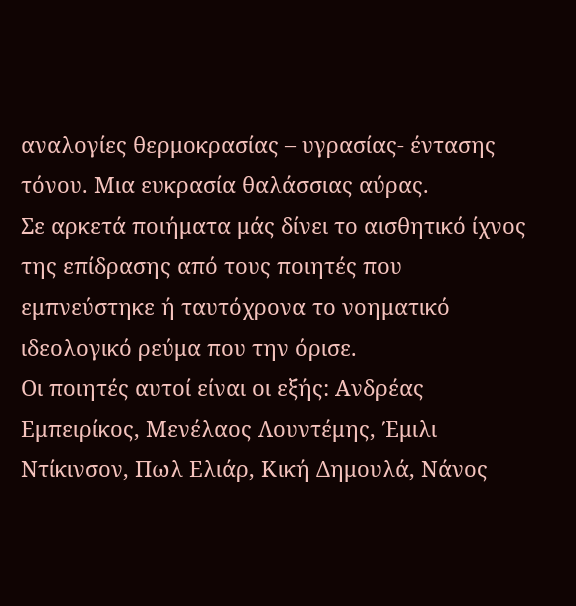αναλογίες θερμοκρασίας – υγρασίας- έντασης τόνου. Μια ευκρασία θαλάσσιας αύρας.
Σε αρκετά ποιήματα μάς δίνει το αισθητικό ίχνος της επίδρασης από τους ποιητές που εμπνεύστηκε ή ταυτόχρονα το νοηματικό ιδεολογικό ρεύμα που την όρισε.
Οι ποιητές αυτοί είναι οι εξής: Ανδρέας Εμπειρίκος, Μενέλαος Λουντέμης, Έμιλι Ντίκινσον, Πωλ Ελιάρ, Κική Δημουλά, Νάνος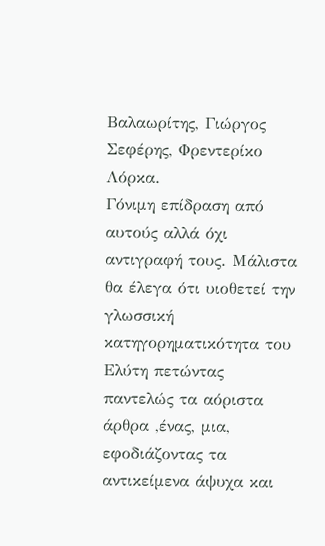Βαλαωρίτης, Γιώργος Σεφέρης, Φρεντερίκο Λόρκα.
Γόνιμη επίδραση από αυτούς αλλά όχι αντιγραφή τους. Μάλιστα θα έλεγα ότι υιοθετεί την γλωσσική κατηγορηματικότητα του Ελύτη πετώντας παντελώς τα αόριστα άρθρα ,ένας, μια, εφοδιάζοντας τα αντικείμενα άψυχα και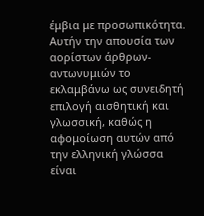έμβια με προσωπικότητα. Αυτήν την απουσία των αορίστων άρθρων-αντωνυμιών το εκλαμβάνω ως συνειδητή επιλογή αισθητική και γλωσσική, καθώς η αφομοίωση αυτών από την ελληνική γλώσσα είναι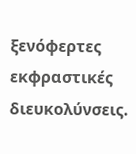ξενόφερτες εκφραστικές διευκολύνσεις.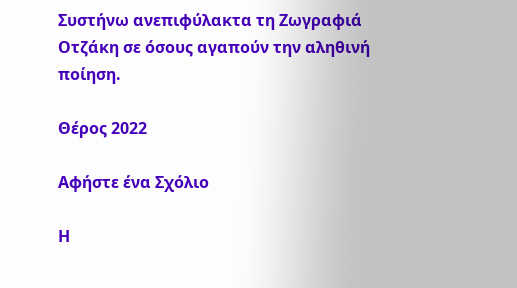Συστήνω ανεπιφύλακτα τη Ζωγραφιά Οτζάκη σε όσους αγαπούν την αληθινή ποίηση.

Θέρος 2022

Αφήστε ένα Σχόλιο

Η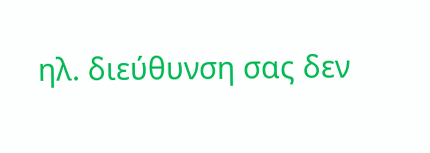ηλ. διεύθυνση σας δεν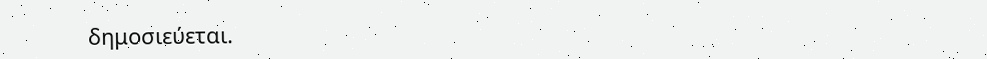δημοσιεύεται.